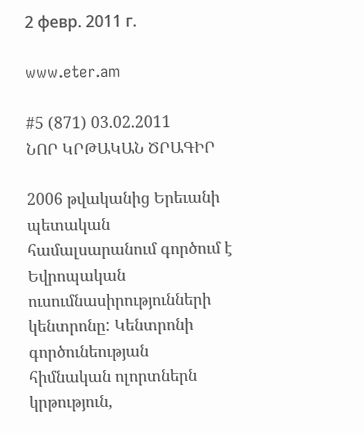2 февр. 2011 г.

www.eter.am

#5 (871) 03.02.2011
ՆՈՐ ԿՐԹԱԿԱՆ ԾՐԱԳԻՐ

2006 թվականից Երեւանի պետական համալսարանում գործում է Եվրոպական ուսումնասիրությունների կենտրոնը: Կենտրոնի գործունեության հիմնական ոլորտներն կրթություն,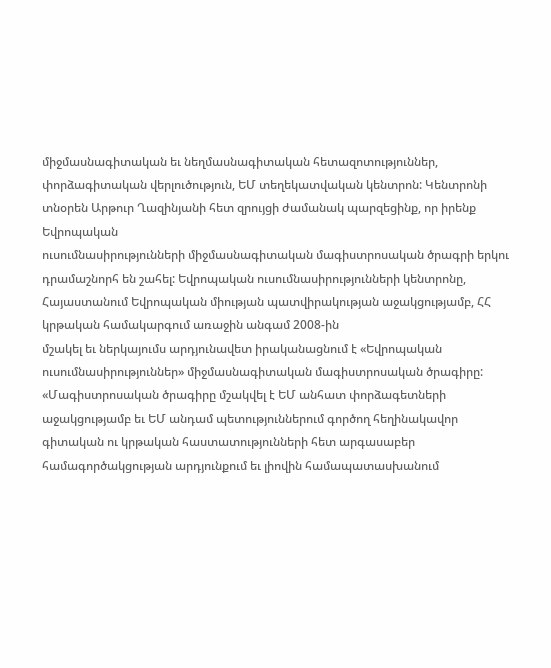միջմասնագիտական եւ նեղմասնագիտական հետազոտություններ, փորձագիտական վերլուծություն, ԵՄ տեղեկատվական կենտրոն: Կենտրոնի տնօրեն Արթուր Ղազինյանի հետ զրույցի ժամանակ պարզեցինք, որ իրենք Եվրոպական
ուսումնասիրությունների միջմասնագիտական մագիստրոսական ծրագրի երկու դրամաշնորհ են շահել: Եվրոպական ուսումնասիրությունների կենտրոնը, Հայաստանում Եվրոպական միության պատվիրակության աջակցությամբ, ՀՀ կրթական համակարգում առաջին անգամ 2008-ին
մշակել եւ ներկայումս արդյունավետ իրականացնում է «Եվրոպական ուսումնասիրություններ» միջմասնագիտական մագիստրոսական ծրագիրը: «Մագիստրոսական ծրագիրը մշակվել է ԵՄ անհատ փորձագետների աջակցությամբ եւ ԵՄ անդամ պետություններում գործող հեղինակավոր գիտական ու կրթական հաստատությունների հետ արգասաբեր համագործակցության արդյունքում եւ լիովին համապատասխանում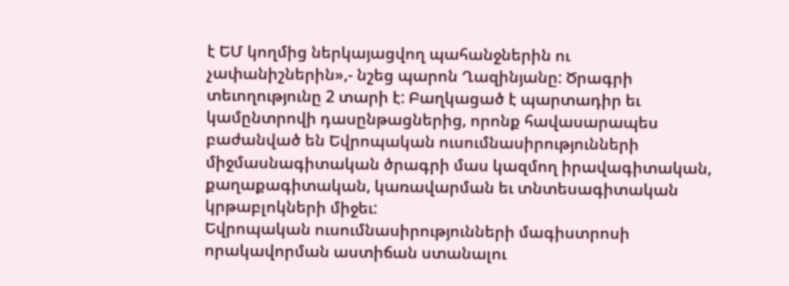է ԵՄ կողմից ներկայացվող պահանջներին ու չափանիշներին»,- նշեց պարոն Ղազինյանը: Ծրագրի տեւողությունը 2 տարի է: Բաղկացած է պարտադիր եւ կամընտրովի դասընթացներից, որոնք հավասարապես բաժանված են Եվրոպական ուսումնասիրությունների միջմասնագիտական ծրագրի մաս կազմող իրավագիտական, քաղաքագիտական, կառավարման եւ տնտեսագիտական կրթաբլոկների միջեւ:
Եվրոպական ուսումնասիրությունների մագիստրոսի որակավորման աստիճան ստանալու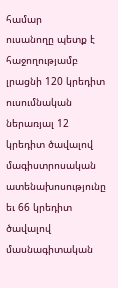համար
ուսանողը պետք է հաջողությամբ լրացնի 120 կրեդիտ ուսումնական ներառյալ 12 կրեդիտ ծավալով մագիստրոսական ատենախոսությունը եւ 66 կրեդիտ ծավալով մասնագիտական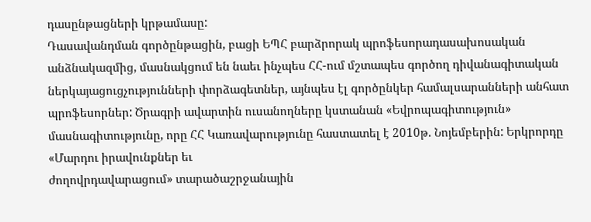դասընթացների կրթամասը:
Դասավանդման գործընթացին, բացի ԵՊՀ բարձրորակ պրոֆեսորադասախոսական անձնակազմից, մասնակցում են նաեւ ինչպես ՀՀ-ում մշտապես գործող դիվանագիտական ներկայացուցչությունների փորձագետներ, այնպես էլ գործընկեր համալսարանների անհատ պրոֆեսորներ: Ծրագրի ավարտին ուսանողները կստանան «Եվրոպագիտություն» մասնագիտությունը, որը ՀՀ Կառավարությունը հաստատել է 2010թ. Նոյեմբերին: Երկրորդը
«Մարդու իրավունքներ եւ
ժողովրդավարացում» տարածաշրջանային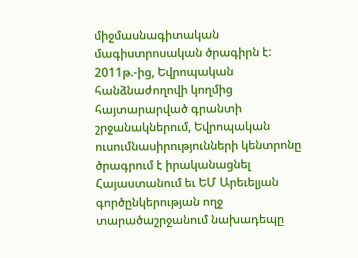միջմասնագիտական մագիստրոսական ծրագիրն է: 2011թ.-ից, Եվրոպական հանձնաժողովի կողմից հայտարարված գրանտի շրջանակներում, Եվրոպական ուսումնասիրությունների կենտրոնը ծրագրում է իրականացնել Հայաստանում եւ ԵՄ Արեւելյան գործընկերության ողջ տարածաշրջանում նախադեպը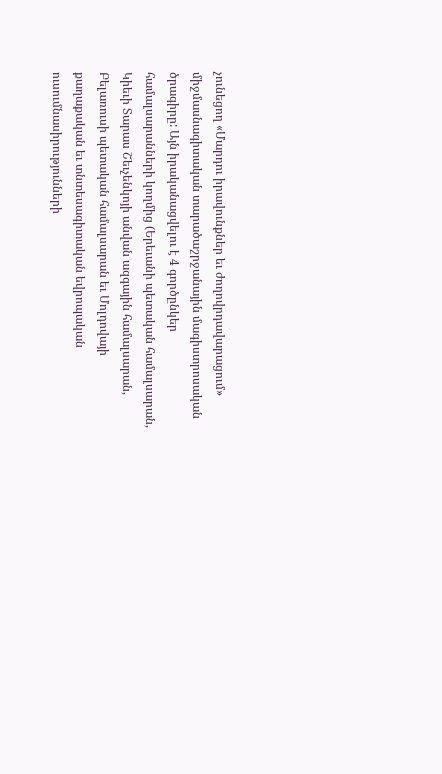չունեցող «Մարդու իրավունքներ եւ ժողովրդավարացում» միջմասնագիտական տարածաշրջանային մագիստրոսական ծրագիրը: Այն իրականացվելու է 4 գործընկեր համալսարանների կողմից (Երեւանի պետական համալսարան, Կիեւի Տարաս Շեւչենկոյի անվան ազգային համալսարան, Բելառուսի պետական համալսարան եւ Մոլդովայի քաղաքական եւ տնտեսագիտական եվրոպական ուսումնասիրությունների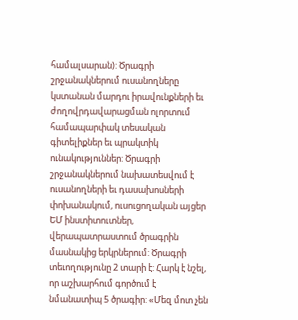համալսարան): Ծրագրի շրջանակներում ուսանողները կստանան մարդու իրավունքների եւ ժողովրդավարացման ոլորտում համապարփակ տեսական գիտելիքներ եւ պրակտիկ ունակություններ: Ծրագրի շրջանակներում նախատեսվում է ուսանողների եւ դասախոսների փոխանակում, ուսուցողական այցեր ԵՄ ինստիտուտներ, վերապատրաստում ծրագրին մասնակից երկրներում: Ծրագրի տեւողությունը 2 տարի է: Հարկ է նշել, որ աշխարհում գործում է նմանատիպ 5 ծրագիր: «Մեզ մոտ չեն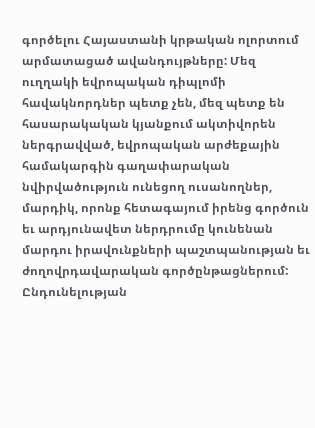գործելու Հայաստանի կրթական ոլորտում արմատացած ավանդույթները: Մեզ ուղղակի եվրոպական դիպլոմի հավակնորդներ պետք չեն, մեզ պետք են հասարակական կյանքում ակտիվորեն ներգրավված, եվրոպական արժեքային համակարգին գաղափարական նվիրվածություն ունեցող ուսանողներ, մարդիկ, որոնք հետագայում իրենց գործուն եւ արդյունավետ ներդրումը կունենան մարդու իրավունքների պաշտպանության եւ ժողովրդավարական գործընթացներում: Ընդունելության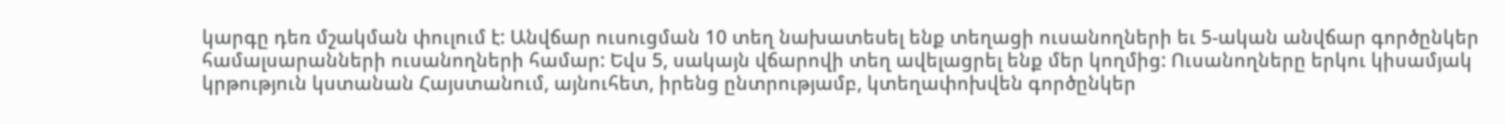կարգը դեռ մշակման փուլում է: Անվճար ուսուցման 10 տեղ նախատեսել ենք տեղացի ուսանողների եւ 5-ական անվճար գործընկեր համալսարանների ուսանողների համար: Եվս 5, սակայն վճարովի տեղ ավելացրել ենք մեր կողմից: Ուսանողները երկու կիսամյակ կրթություն կստանան Հայստանում, այնուհետ, իրենց ընտրությամբ, կտեղափոխվեն գործընկեր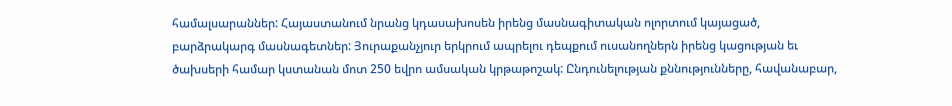համալսարաններ: Հայաստանում նրանց կդասախոսեն իրենց մասնագիտական ոլորտում կայացած, բարձրակարգ մասնագետներ: Յուրաքանչյուր երկրում ապրելու դեպքում ուսանողներն իրենց կացության եւ ծախսերի համար կստանան մոտ 250 եվրո ամսական կրթաթոշակ: Ընդունելության քննությունները, հավանաբար,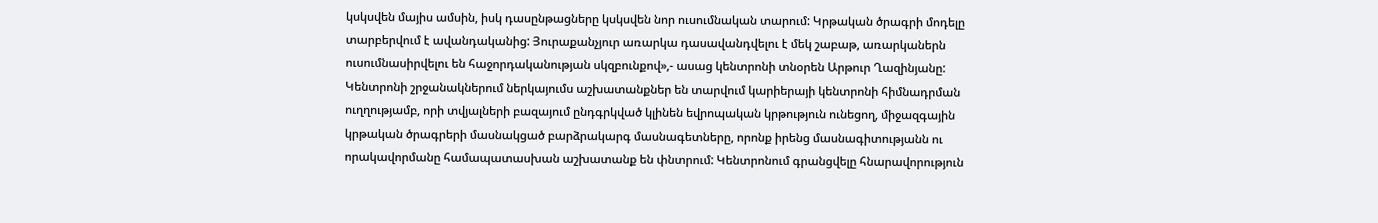կսկսվեն մայիս ամսին, իսկ դասընթացները կսկսվեն նոր ուսումնական տարում: Կրթական ծրագրի մոդելը տարբերվում է ավանդականից: Յուրաքանչյուր առարկա դասավանդվելու է մեկ շաբաթ, առարկաներն ուսումնասիրվելու են հաջորդականության սկզբունքով»,- ասաց կենտրոնի տնօրեն Արթուր Ղազինյանը: Կենտրոնի շրջանակներում ներկայումս աշխատանքներ են տարվում կարիերայի կենտրոնի հիմնադրման ուղղությամբ, որի տվյալների բազայում ընդգրկված կլինեն եվրոպական կրթություն ունեցող, միջազգային կրթական ծրագրերի մասնակցած բարձրակարգ մասնագետները, որոնք իրենց մասնագիտությանն ու որակավորմանը համապատասխան աշխատանք են փնտրում: Կենտրոնում գրանցվելը հնարավորություն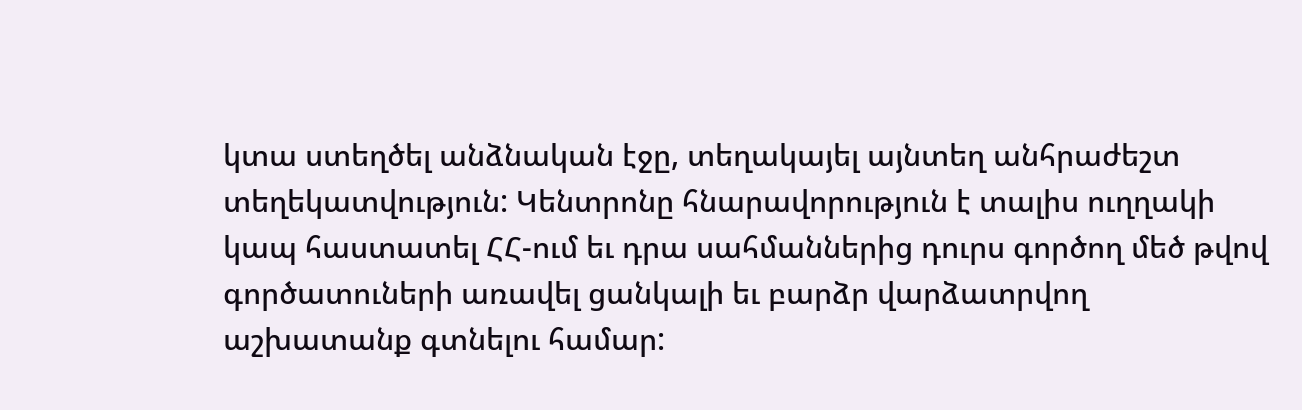կտա ստեղծել անձնական էջը, տեղակայել այնտեղ անհրաժեշտ տեղեկատվություն: Կենտրոնը հնարավորություն է տալիս ուղղակի կապ հաստատել ՀՀ-ում եւ դրա սահմաններից դուրս գործող մեծ թվով գործատուների առավել ցանկալի եւ բարձր վարձատրվող աշխատանք գտնելու համար: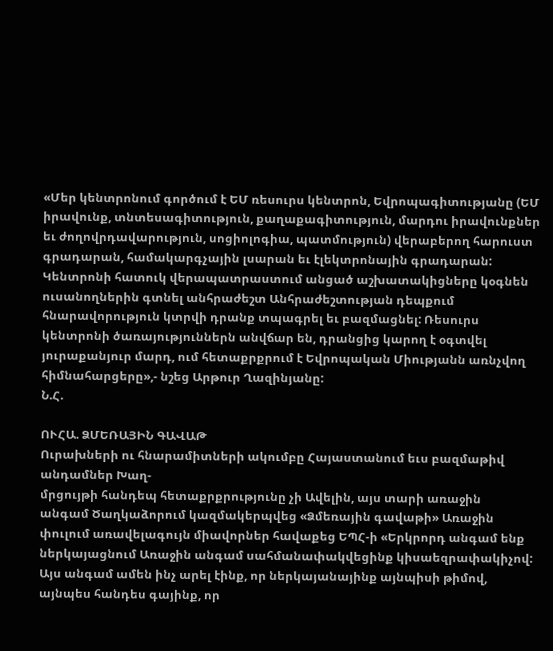«Մեր կենտրոնում գործում է ԵՄ ռեսուրս կենտրոն, Եվրոպագիտությանը (ԵՄ իրավունք, տնտեսագիտություն, քաղաքագիտություն, մարդու իրավունքներ եւ ժողովրդավարություն, սոցիոլոգիա, պատմություն) վերաբերող հարուստ գրադարան, համակարգչային լսարան եւ էլեկտրոնային գրադարան: Կենտրոնի հատուկ վերապատրաստում անցած աշխատակիցները կօգնեն ուսանողներին գտնել անհրաժեշտ Անհրաժեշտության դեպքում հնարավորություն կտրվի դրանք տպագրել եւ բազմացնել: Ռեսուրս կենտրոնի ծառայություններն անվճար են, դրանցից կարող է օգտվել յուրաքանյուր մարդ, ում հետաքրքրում է Եվրոպական Միությանն առնչվող հիմնահարցերը»,- նշեց Արթուր Ղազինյանը:
Ն.Հ.

ՈՒՀԱ. ՁՄԵՌԱՅԻՆ ԳԱՎԱԹ
Ուրախների ու հնարամիտների ակումբը Հայաստանում եւս բազմաթիվ անդամներ Խաղ-
մրցույթի հանդեպ հետաքրքրությունը չի Ավելին, այս տարի առաջին
անգամ Ծաղկաձորում կազմակերպվեց «Ձմեռային գավաթի» Առաջին փուլում առավելագույն միավորներ հավաքեց ԵՊՀ-ի «Երկրորդ անգամ ենք ներկայացնում Առաջին անգամ սահմանափակվեցինք կիսաեզրափակիչով: Այս անգամ ամեն ինչ արել էինք, որ ներկայանայինք այնպիսի թիմով, այնպես հանդես գայինք, որ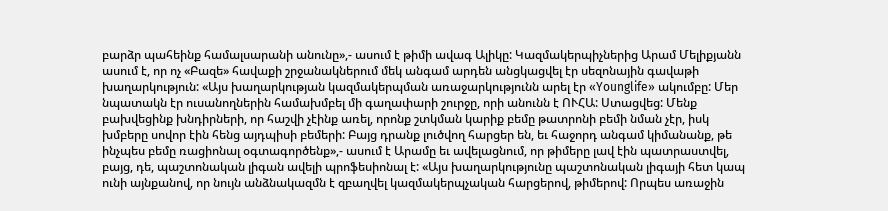բարձր պահեինք համալսարանի անունը»,- ասում է թիմի ավագ Ալիկը: Կազմակերպիչներից Արամ Մելիքյանն ասում է, որ ոչ «Բազե» հավաքի շրջանակներում մեկ անգամ արդեն անցկացվել էր սեզոնային գավաթի խաղարկություն: «Այս խաղարկության կազմակերպման առաջարկությունն արել էր «Younglife» ակումբը: Մեր նպատակն էր ուսանողներին համախմբել մի գաղափարի շուրջը, որի անունն է ՈՒՀԱ: Ստացվեց: Մենք բախվեցինք խնդիրների, որ հաշվի չէինք առել, որոնք շտկման կարիք բեմը թատրոնի բեմի նման չէր, իսկ խմբերը սովոր էին հենց այդպիսի բեմերի: Բայց դրանք լուծվող հարցեր են, եւ հաջորդ անգամ կիմանանք, թե ինչպես բեմը ռացիոնալ օգտագործենք»,- ասում է Արամը եւ ավելացնում, որ թիմերը լավ էին պատրաստվել, բայց, դե, պաշտոնական լիգան ավելի պրոֆեսիոնալ է: «Այս խաղարկությունը պաշտոնական լիգայի հետ կապ ունի այնքանով, որ նույն անձնակազմն է զբաղվել կազմակերպչական հարցերով, թիմերով: Որպես առաջին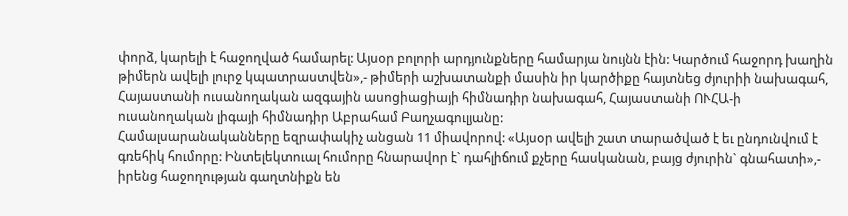փորձ, կարելի է հաջողված համարել: Այսօր բոլորի արդյունքները համարյա նույնն էին: Կարծում հաջորդ խաղին թիմերն ավելի լուրջ կպատրաստվեն»,- թիմերի աշխատանքի մասին իր կարծիքը հայտնեց ժյուրիի նախագահ, Հայաստանի ուսանողական ազգային ասոցիացիայի հիմնադիր նախագահ, Հայաստանի ՈՒՀԱ-ի ուսանողական լիգայի հիմնադիր Աբրահամ Բաղչագուլյանը:
Համալսարանականները եզրափակիչ անցան 11 միավորով: «Այսօր ավելի շատ տարածված է եւ ընդունվում է գռեհիկ հումորը: Ինտելեկտուալ հումորը հնարավոր է` դահլիճում քչերը հասկանան, բայց ժյուրին` գնահատի»,- իրենց հաջողության գաղտնիքն են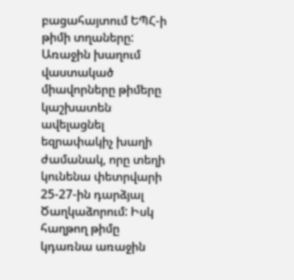բացահայտում ԵՊՀ-ի թիմի տղաները:
Առաջին խաղում վաստակած միավորները թիմերը կաշխատեն ավելացնել եզրափակիչ խաղի ժամանակ, որը տեղի կունենա փետրվարի 25-27-ին դարձյալ Ծաղկաձորում: Իսկ հաղթող թիմը կդառնա առաջին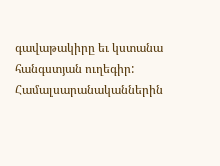գավաթակիրը եւ կստանա հանգստյան ուղեգիր:
Համալսարանականներին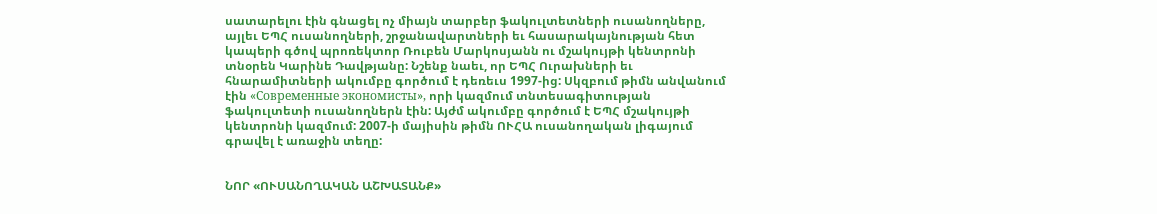սատարելու էին գնացել ոչ միայն տարբեր ֆակուլտետների ուսանողները, այլեւ ԵՊՀ ուսանողների, շրջանավարտների եւ հասարակայնության հետ կապերի գծով պրոռեկտոր Ռուբեն Մարկոսյանն ու մշակույթի կենտրոնի տնօրեն Կարինե Դավթյանը: Նշենք նաեւ, որ ԵՊՀ Ուրախների եւ հնարամիտների ակումբը գործում է դեռեւս 1997-ից: Սկզբում թիմն անվանում էին «Современные экономисты», որի կազմում տնտեսագիտության ֆակուլտետի ուսանողներն էին: Այժմ ակումբը գործում է ԵՊՀ մշակույթի կենտրոնի կազմում: 2007-ի մայիսին թիմն ՈՒՀԱ ուսանողական լիգայում գրավել է առաջին տեղը:


ՆՈՐ «ՈՒՍԱՆՈՂԱԿԱՆ ԱՇԽԱՏԱՆՔ»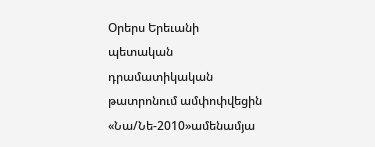Օրերս Երեւանի պետական դրամատիկական թատրոնում ամփոփվեցին «Նա/Նե-2010»ամենամյա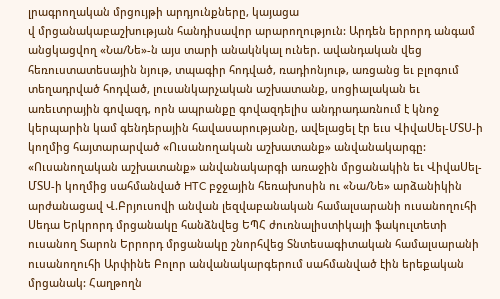լրագրողական մրցույթի արդյունքները, կայացա
վ մրցանակաբաշխության հանդիսավոր արարողություն: Արդեն երրորդ անգամ անցկացվող «Նա/Նե»-ն այս տարի անակնկալ ուներ. ավանդական վեց հեռուստատեսային նյութ, տպագիր հոդված, ռադիոնյութ, առցանց եւ բլոգում տեղադրված հոդված, լուսանկարչական աշխատանք, սոցիալական եւ առեւտրային գովազդ, որն ապրանքը գովազդելիս անդրադառնում է կնոջ կերպարին կամ գենդերային հավասարությանը, ավելացել էր եւս ՎիվաՍել-ՄՏՍ-ի կողմից հայտարարված «Ուսանողական աշխատանք» անվանակարգը: «Ուսանողական աշխատանք» անվանակարգի առաջին մրցանակին եւ ՎիվաՍել-ՄՏՍ-ի կողմից սահմանված HTC բջջային հեռախոսին ու «Նա/Նե» արձանիկին արժանացավ Վ.Բրյուսովի անվան լեզվաբանական համալսարանի ուսանողուհի Սեդա Երկրորդ մրցանակը հանձնվեց ԵՊՀ ժուռնալիստիկայի ֆակուլտետի ուսանող Տարոն Երրորդ մրցանակը շնորհվեց Տնտեսագիտական համալսարանի ուսանողուհի Արփինե Բոլոր անվանակարգերում սահմանված էին երեքական մրցանակ: Հաղթողն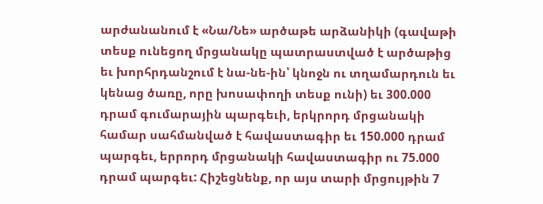արժանանում է «Նա/Նե» արծաթե արձանիկի (գավաթի տեսք ունեցող մրցանակը պատրաստված է արծաթից եւ խորհրդանշում է նա-նե-ին՝ կնոջն ու տղամարդուն եւ կենաց ծառը, որը խոսափողի տեսք ունի) եւ 300.000 դրամ գումարային պարգեւի, երկրորդ մրցանակի համար սահմանված է հավաստագիր եւ 150.000 դրամ պարգեւ, երրորդ մրցանակի հավաստագիր ու 75.000 դրամ պարգեւ: Հիշեցնենք, որ այս տարի մրցույթին 7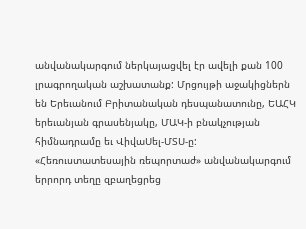անվանակարգում ներկայացվել էր ավելի քան 100 լրագրողական աշխատանք: Մրցույթի աջակիցներն են Երեւանում Բրիտանական դեսպանատունը, ԵԱՀԿ երեւանյան գրասենյակը, ՄԱԿ-ի բնակչության հիմնադրամը եւ ՎիվաՍել-ՄՏՍ-ը: «Հեռուստատեսային ռեպորտաժ» անվանակարգում երրորդ տեղը զբաղեցրեց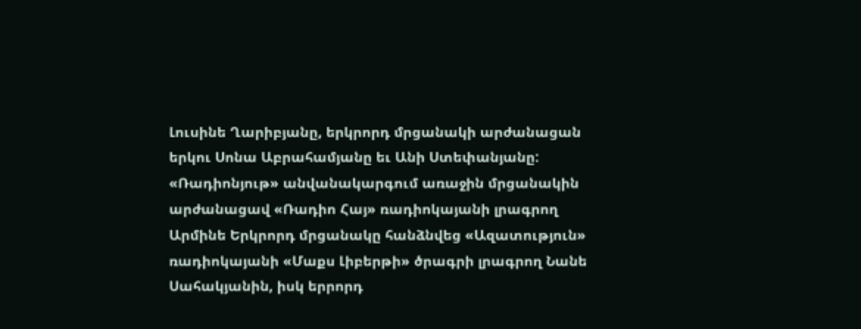Լուսինե Ղարիբյանը, երկրորդ մրցանակի արժանացան երկու Սոնա Աբրահամյանը եւ Անի Ստեփանյանը: «Ռադիոնյութ» անվանակարգում առաջին մրցանակին արժանացավ «Ռադիո Հայ» ռադիոկայանի լրագրող Արմինե Երկրորդ մրցանակը հանձնվեց «Ազատություն» ռադիոկայանի «Մաքս Լիբերթի» ծրագրի լրագրող Նանե Սահակյանին, իսկ երրորդ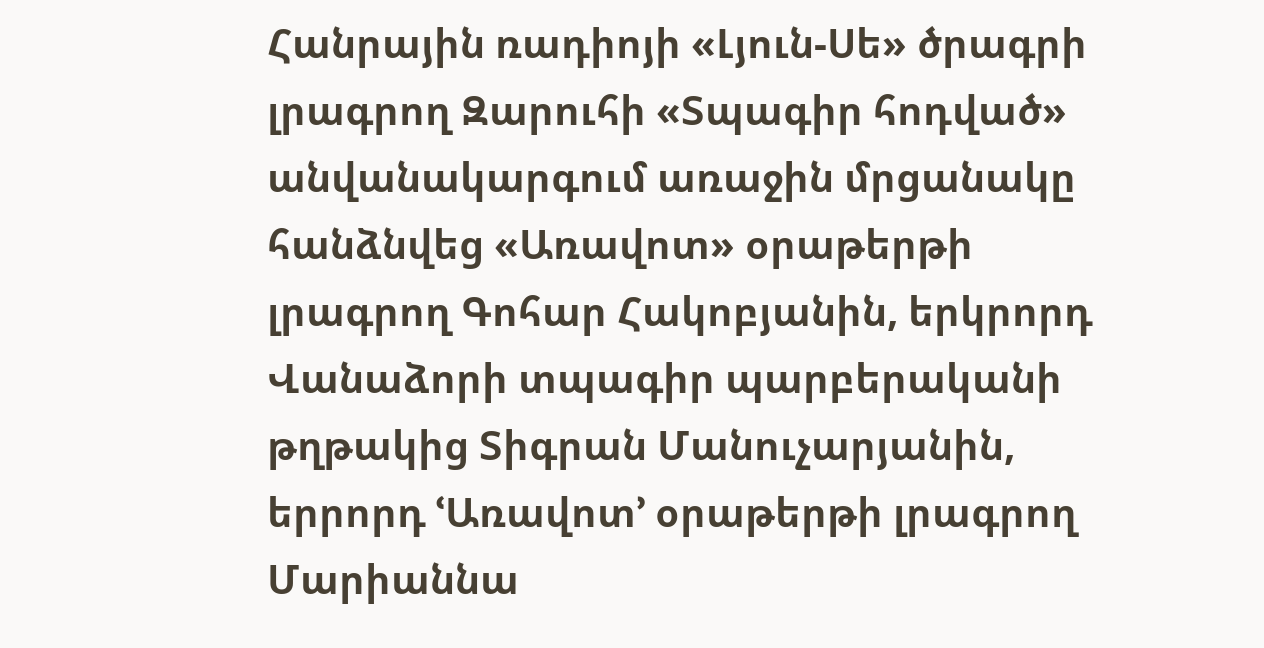Հանրային ռադիոյի «Լյուն-Սե» ծրագրի լրագրող Զարուհի «Տպագիր հոդված» անվանակարգում առաջին մրցանակը հանձնվեց «Առավոտ» օրաթերթի լրագրող Գոհար Հակոբյանին, երկրորդ Վանաձորի տպագիր պարբերականի թղթակից Տիգրան Մանուչարյանին, երրորդ ՙԱռավոտ՚ օրաթերթի լրագրող Մարիաննա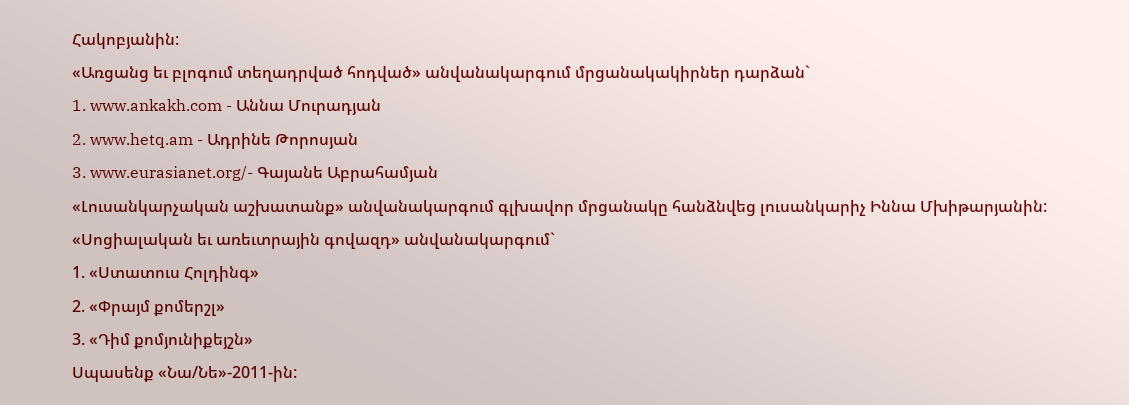Հակոբյանին:
«Առցանց եւ բլոգում տեղադրված հոդված» անվանակարգում մրցանակակիրներ դարձան`
1. www.ankakh.com - Աննա Մուրադյան
2. www.hetq.am - Ադրինե Թորոսյան
3. www.eurasianet.org/- Գայանե Աբրահամյան
«Լուսանկարչական աշխատանք» անվանակարգում գլխավոր մրցանակը հանձնվեց լուսանկարիչ Իննա Մխիթարյանին:
«Սոցիալական եւ առեւտրային գովազդ» անվանակարգում`
1. «Ստատուս Հոլդինգ»
2. «Փրայմ քոմերշլ»
3. «Դիմ քոմյունիքեյշն»
Սպասենք «Նա/Նե»-2011-ին: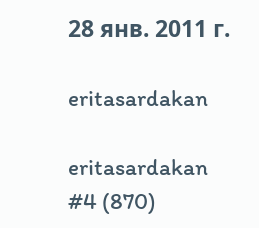28 янв. 2011 г.

eritasardakan

eritasardakan
#4 (870)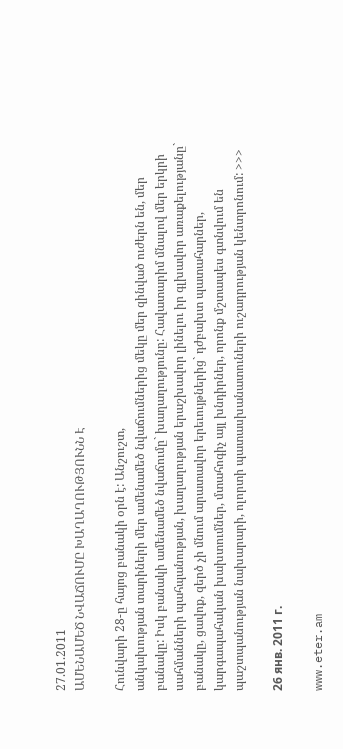27.01.2011
ԱՄԵՆԱՄԵԾ ՆՎԱՃՈՒՄԸ ԽԱՂԱՂՈՒԹՅՈՒՆՆ Է

Հունվարի 28-ը հայոց բանակի օրն է: Անշուշտ,
անկախության տարիների մեր ամենամեծ նվաճումներից մեկը մեր զինված ուժերն են, մեր բանակը: Իսկ բանակի ամենամեծ նվաճումը` խաղաղությունը: Հավատարիմ մնալով մեր երկրի սահմանների պահպանության, խաղաղության երաշխավոր լինելու իր գլխավոր առաքելությանը` բանակը, ցավոք, զերծ չի մնում արատավոր երեւույթներից` դժբախտ պատահարներ, կարգապահական խախտումներ, մտահոգիչ այլ խնդիրներ, որոնք մշտապես գտնվում են պաշտպանության նախարարի, ոլորտի պատասխանատուների ուշադրության կենտրոնում: >>>

26 янв. 2011 г.

www.eter.am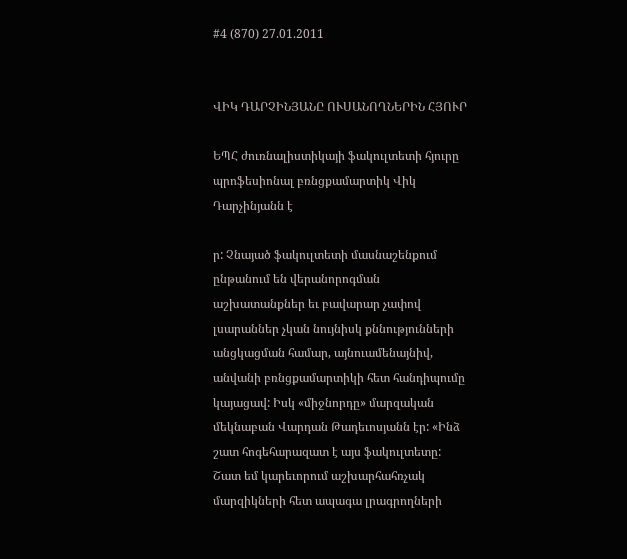#4 (870) 27.01.2011


ՎԻԿ ԴԱՐՉԻՆՅԱՆԸ ՈՒՍԱՆՈՂՆԵՐԻՆ ՀՅՈՒՐ

ԵՊՀ ժուռնալիստիկայի ֆակուլտետի հյուրը պրոֆեսիոնալ բռնցքամարտիկ Վիկ Դարչինյանն է

ր: Չնայած ֆակուլտետի մասնաշենքում ընթանում են վերանորոգման աշխատանքներ եւ բավարար չափով լսարաններ չկան նույնիսկ քննությունների անցկացման համար, այնուամենայնիվ, անվանի բռնցքամարտիկի հետ հանդիպումը կայացավ: Իսկ «միջնորդը» մարզական մեկնաբան Վարդան Թադեւոսյանն էր: «Ինձ շատ հոգեհարազատ է այս ֆակուլտետը: Շատ եմ կարեւորում աշխարհահռչակ մարզիկների հետ ապագա լրագրողների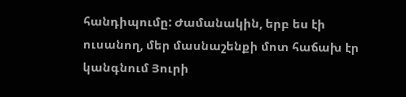հանդիպումը: Ժամանակին, երբ ես էի ուսանող, մեր մասնաշենքի մոտ հաճախ էր կանգնում Յուրի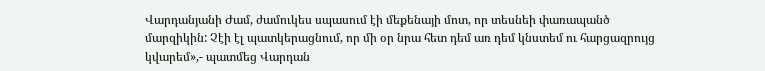Վարդանյանի Ժամ, ժամուկես սպասում էի մեքենայի մոտ, որ տեսնեի փառապանծ մարզիկին: Չէի էլ պատկերացնում, որ մի օր նրա հետ դեմ առ դեմ կնստեմ ու հարցազրույց կվարեմ»,- պատմեց Վարդան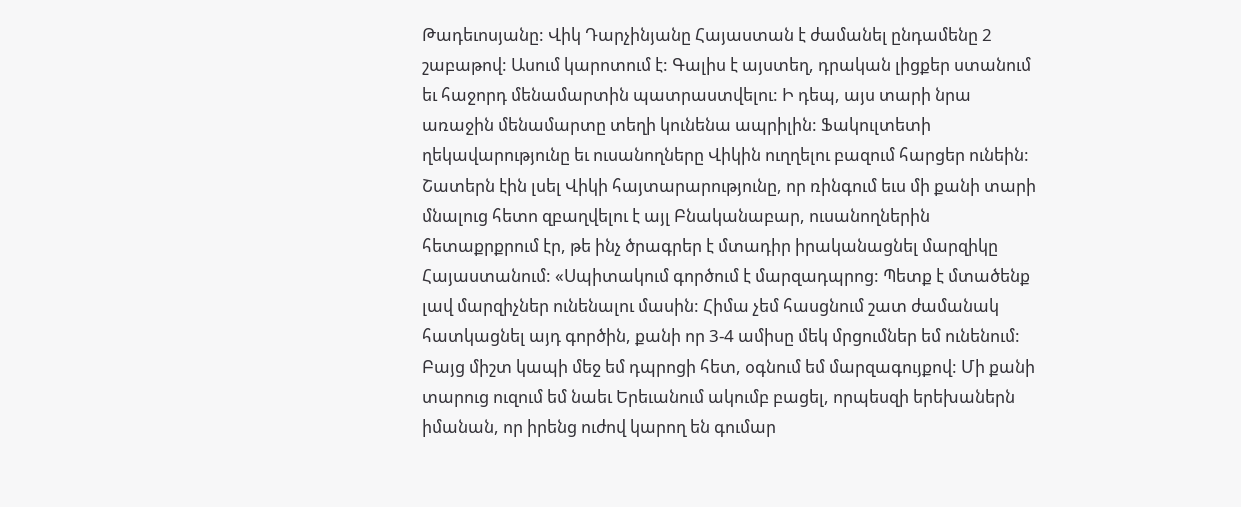Թադեւոսյանը: Վիկ Դարչինյանը Հայաստան է ժամանել ընդամենը 2 շաբաթով: Ասում կարոտում է: Գալիս է այստեղ, դրական լիցքեր ստանում եւ հաջորդ մենամարտին պատրաստվելու: Ի դեպ, այս տարի նրա առաջին մենամարտը տեղի կունենա ապրիլին: Ֆակուլտետի ղեկավարությունը եւ ուսանողները Վիկին ուղղելու բազում հարցեր ունեին: Շատերն էին լսել Վիկի հայտարարությունը, որ ռինգում եւս մի քանի տարի մնալուց հետո զբաղվելու է այլ Բնականաբար, ուսանողներին հետաքրքրում էր, թե ինչ ծրագրեր է մտադիր իրականացնել մարզիկը Հայաստանում: «Սպիտակում գործում է մարզադպրոց: Պետք է մտածենք լավ մարզիչներ ունենալու մասին: Հիմա չեմ հասցնում շատ ժամանակ հատկացնել այդ գործին, քանի որ 3-4 ամիսը մեկ մրցումներ եմ ունենում: Բայց միշտ կապի մեջ եմ դպրոցի հետ, օգնում եմ մարզագույքով: Մի քանի տարուց ուզում եմ նաեւ Երեւանում ակումբ բացել, որպեսզի երեխաներն իմանան, որ իրենց ուժով կարող են գումար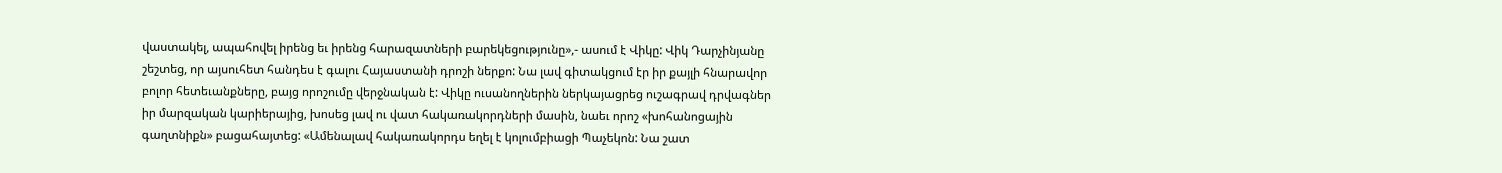վաստակել, ապահովել իրենց եւ իրենց հարազատների բարեկեցությունը»,- ասում է Վիկը: Վիկ Դարչինյանը շեշտեց, որ այսուհետ հանդես է գալու Հայաստանի դրոշի ներքո: Նա լավ գիտակցում էր իր քայլի հնարավոր բոլոր հետեւանքները, բայց որոշումը վերջնական է: Վիկը ուսանողներին ներկայացրեց ուշագրավ դրվագներ իր մարզական կարիերայից, խոսեց լավ ու վատ հակառակորդների մասին, նաեւ որոշ «խոհանոցային գաղտնիքն» բացահայտեց: «Ամենալավ հակառակորդս եղել է կոլումբիացի Պաչեկոն: Նա շատ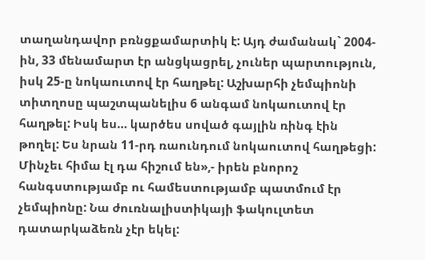տաղանդավոր բռնցքամարտիկ է: Այդ ժամանակ` 2004-ին, 33 մենամարտ էր անցկացրել, չուներ պարտություն, իսկ 25-ը նոկաուտով էր հաղթել: Աշխարհի չեմպիոնի տիտղոսը պաշտպանելիս 6 անգամ նոկաուտով էր հաղթել: Իսկ ես… կարծես սոված գայլին ռինգ էին թողել: Ես նրան 11-րդ ռաունդում նոկաուտով հաղթեցի: Մինչեւ հիմա էլ դա հիշում են»,- իրեն բնորոշ հանգստությամբ ու համեստությամբ պատմում էր չեմպիոնը: Նա ժուռնալիստիկայի ֆակուլտետ դատարկաձեռն չէր եկել: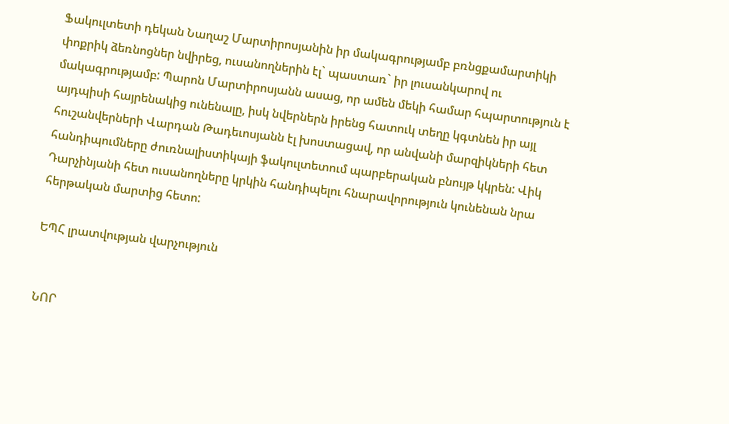Ֆակուլտետի դեկան Նաղաշ Մարտիրոսյանին իր մակագրությամբ բռնցքամարտիկի փոքրիկ ձեռնոցներ նվիրեց, ուսանողներին էլ` պաստառ` իր լուսանկարով ու մակագրությամբ: Պարոն Մարտիրոսյանն ասաց, որ ամեն մեկի համար հպարտություն է այդպիսի հայրենակից ունենալը, իսկ նվերներն իրենց հատուկ տեղը կգտնեն իր այլ հուշանվերների Վարդան Թադեւոսյանն էլ խոստացավ, որ անվանի մարզիկների հետ հանդիպումները ժուռնալիստիկայի ֆակուլտետում պարբերական բնույթ կկրեն: Վիկ Դարչինյանի հետ ուսանողները կրկին հանդիպելու հնարավորություն կունենան նրա հերթական մարտից հետո:

ԵՊՀ լրատվության վարչություն


ՆՈՐ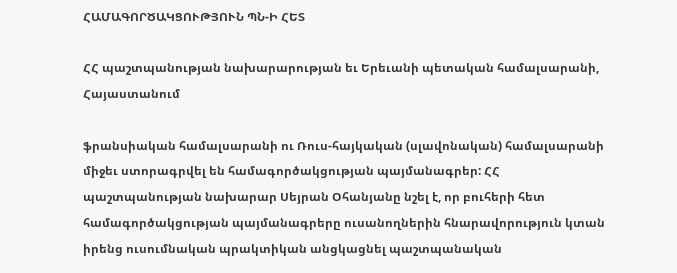ՀԱՄԱԳՈՐԾԱԿՑՈՒԹՅՈՒՆ ՊՆ-Ի ՀԵՏ

ՀՀ պաշտպանության նախարարության եւ Երեւանի պետական համալսարանի, Հայաստանում

ֆրանսիական համալսարանի ու Ռուս-հայկական (սլավոնական) համալսարանի միջեւ ստորագրվել են համագործակցության պայմանագրեր: ՀՀ պաշտպանության նախարար Սեյրան Օհանյանը նշել է, որ բուհերի հետ համագործակցության պայմանագրերը ուսանողներին հնարավորություն կտան իրենց ուսումնական պրակտիկան անցկացնել պաշտպանական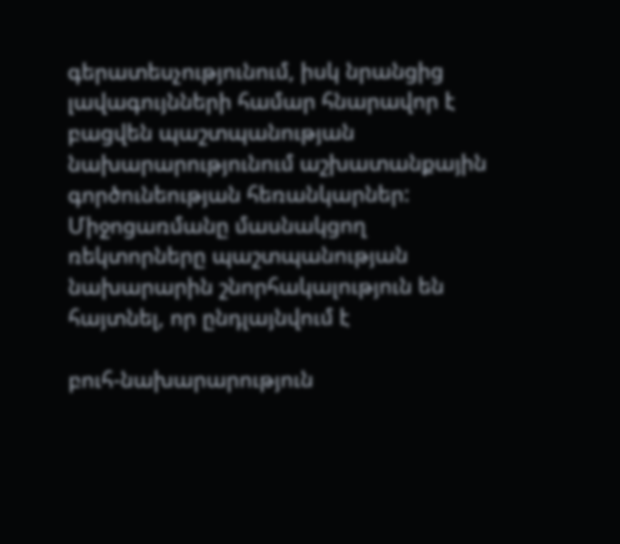գերատեսչությունում, իսկ նրանցից լավագույնների համար հնարավոր է բացվեն պաշտպանության նախարարությունում աշխատանքային գործունեության հեռանկարներ: Միջոցառմանը մասնակցող ռեկտորները պաշտպանության նախարարին շնորհակալություն են հայտնել, որ ընդլայնվում է

բուհ-նախարարություն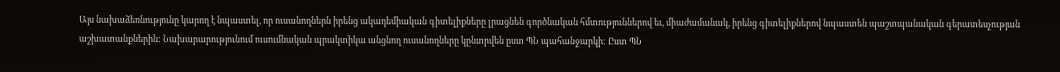Այս նախաձեռնությունը կարող է նպաստել, որ ուսանողներն իրենց ակադեմիական գիտելիքները լրացնեն գործնական հմտություններով եւ, միաժամանակ, իրենց գիտելիքներով նպաստեն պաշտպանական գերատեսչության աշխատանքներին: Նախարարությունում ուսումնական պրակտիկա անցնող ուսանողները կընտրվեն ըստ ՊՆ պահանջարկի: Ըստ ՊՆ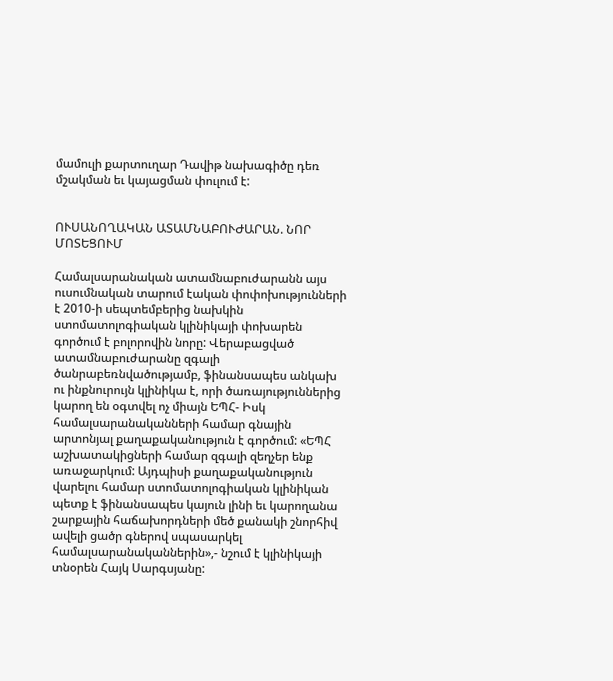մամուլի քարտուղար Դավիթ նախագիծը դեռ մշակման եւ կայացման փուլում է:


ՈՒՍԱՆՈՂԱԿԱՆ ԱՏԱՄՆԱԲՈՒԺԱՐԱՆ. ՆՈՐ ՄՈՏԵՑՈՒՄ

Համալսարանական ատամնաբուժարանն այս ուսումնական տարում էական փոփոխությունների է 2010-ի սեպտեմբերից նախկին ստոմատոլոգիական կլինիկայի փոխարեն գործում է բոլորովին նորը: Վերաբացված ատամնաբուժարանը զգալի ծանրաբեռնվածությամբ, ֆինանսապես անկախ ու ինքնուրույն կլինիկա է, որի ծառայություններից կարող են օգտվել ոչ միայն ԵՊՀ- Իսկ համալսարանականների համար գնային արտոնյալ քաղաքականություն է գործում: «ԵՊՀ աշխատակիցների համար զգալի զեղչեր ենք առաջարկում: Այդպիսի քաղաքականություն վարելու համար ստոմատոլոգիական կլինիկան պետք է ֆինանսապես կայուն լինի եւ կարողանա շարքային հաճախորդների մեծ քանակի շնորհիվ ավելի ցածր գներով սպասարկել համալսարանականներին»,- նշում է կլինիկայի տնօրեն Հայկ Սարգսյանը: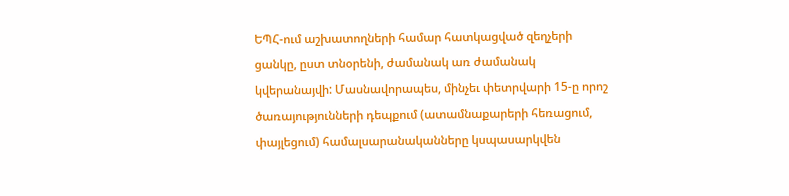ԵՊՀ-ում աշխատողների համար հատկացված զեղչերի ցանկը, ըստ տնօրենի, ժամանակ առ ժամանակ կվերանայվի: Մասնավորապես, մինչեւ փետրվարի 15-ը որոշ ծառայությունների դեպքում (ատամնաքարերի հեռացում, փայլեցում) համալսարանականները կսպասարկվեն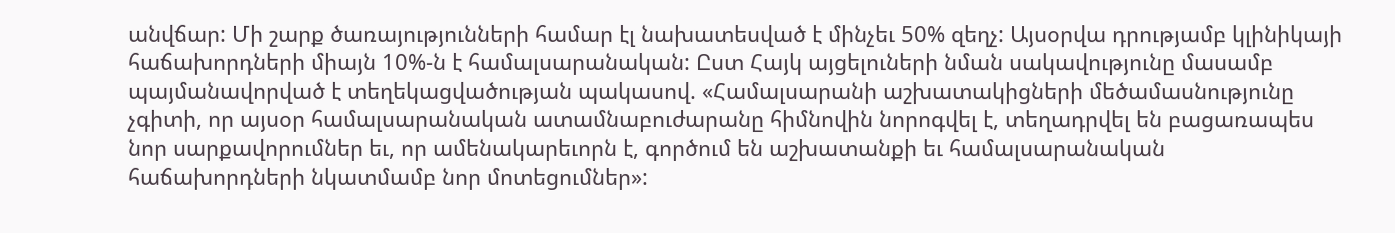անվճար: Մի շարք ծառայությունների համար էլ նախատեսված է մինչեւ 50% զեղչ: Այսօրվա դրությամբ կլինիկայի հաճախորդների միայն 10%-ն է համալսարանական: Ըստ Հայկ այցելուների նման սակավությունը մասամբ պայմանավորված է տեղեկացվածության պակասով. «Համալսարանի աշխատակիցների մեծամասնությունը չգիտի, որ այսօր համալսարանական ատամնաբուժարանը հիմնովին նորոգվել է, տեղադրվել են բացառապես նոր սարքավորումներ եւ, որ ամենակարեւորն է, գործում են աշխատանքի եւ համալսարանական հաճախորդների նկատմամբ նոր մոտեցումներ»: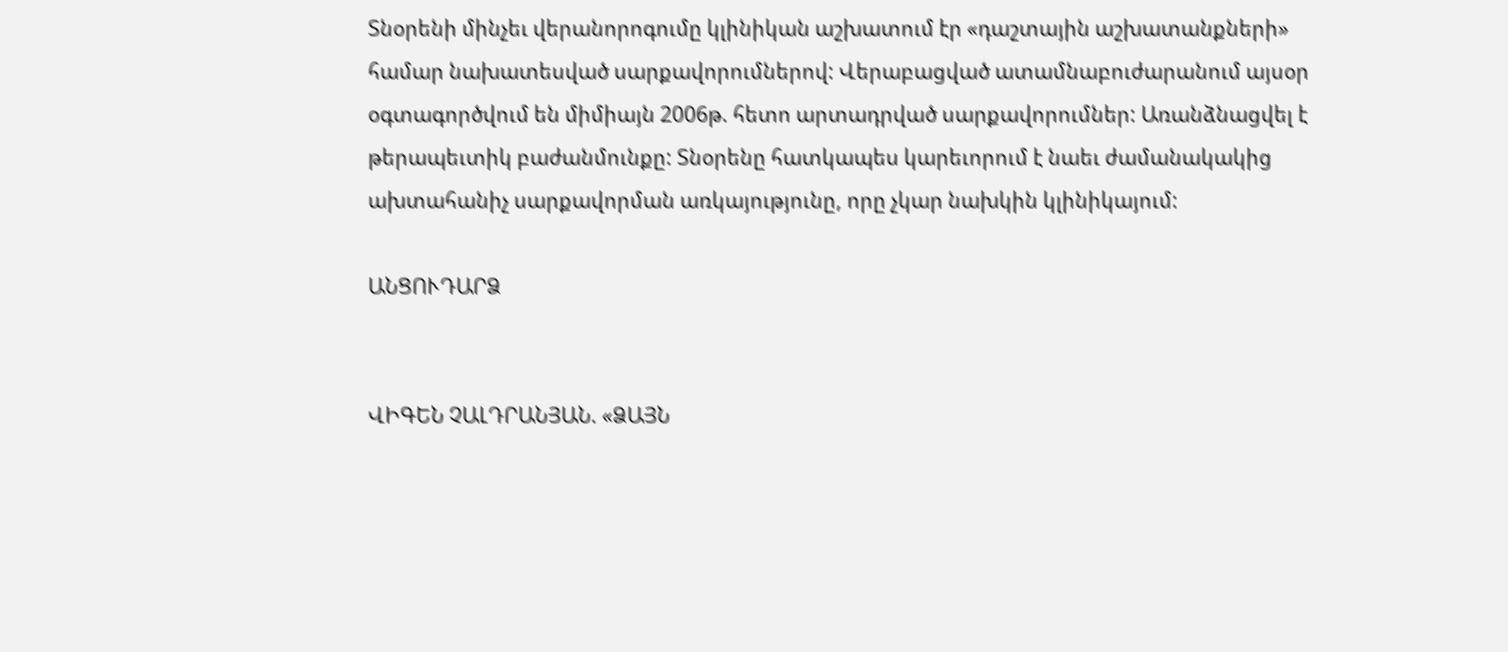Տնօրենի մինչեւ վերանորոգումը կլինիկան աշխատում էր «դաշտային աշխատանքների» համար նախատեսված սարքավորումներով: Վերաբացված ատամնաբուժարանում այսօր օգտագործվում են միմիայն 2006թ. հետո արտադրված սարքավորումներ: Առանձնացվել է թերապեւտիկ բաժանմունքը: Տնօրենը հատկապես կարեւորում է նաեւ ժամանակակից ախտահանիչ սարքավորման առկայությունը, որը չկար նախկին կլինիկայում:

ԱՆՑՈՒԴԱՐՁ


ՎԻԳԵՆ ՉԱԼԴՐԱՆՅԱՆ. «ՁԱՅՆ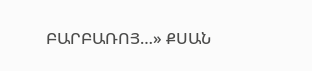ԲԱՐԲԱՌՈՅ…» ՔՍԱՆ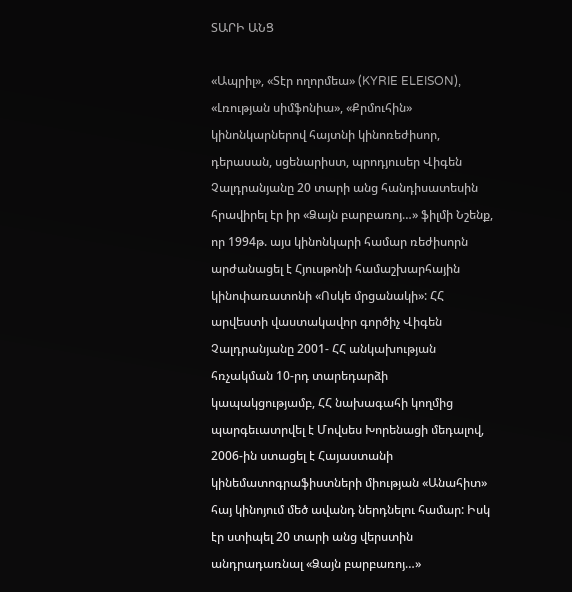ՏԱՐԻ ԱՆՑ

«Ապրիլ», «Տէր ողորմեա» (KYRIE ELEISON), «Լռության սիմֆոնիա», «Քրմուհին» կինոնկարներով հայտնի կինոռեժիսոր, դերասան, սցենարիստ, պրոդյուսեր Վիգեն Չալդրանյանը 20 տարի անց հանդիսատեսին հրավիրել էր իր «Ձայն բարբառոյ…» ֆիլմի Նշենք, որ 1994թ. այս կինոնկարի համար ռեժիսորն արժանացել է Հյուսթոնի համաշխարհային կինոփառատոնի «Ոսկե մրցանակի»: ՀՀ արվեստի վաստակավոր գործիչ Վիգեն Չալդրանյանը 2001- ՀՀ անկախության հռչակման 10-րդ տարեդարձի կապակցությամբ, ՀՀ նախագահի կողմից պարգեւատրվել է Մովսես Խորենացի մեդալով, 2006-ին ստացել է Հայաստանի կինեմատոգրաֆիստների միության «Անահիտ» հայ կինոյում մեծ ավանդ ներդնելու համար: Իսկ էր ստիպել 20 տարի անց վերստին անդրադառնալ «Ձայն բարբառոյ…»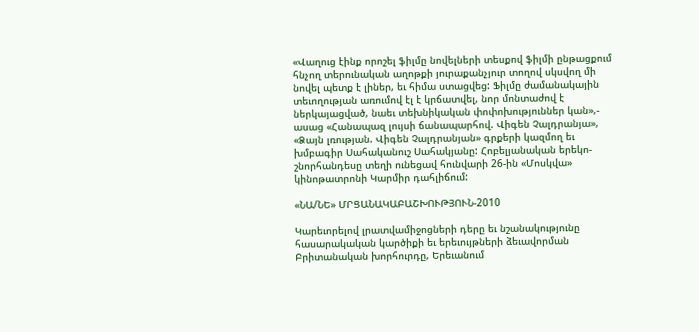«Վաղուց էինք որոշել ֆիլմը նովելների տեսքով ֆիլմի ընթացքում հնչող տերունական աղոթքի յուրաքանչյուր տողով սկսվող մի նովել պետք է լիներ, եւ հիմա ստացվեց: Ֆիլմը ժամանակային տեւողության առումով էլ է կրճատվել, նոր մոնտաժով է ներկայացված, նաեւ տեխնիկական փոփոխություններ կան»,- ասաց «Հանապազ լույսի ճանապարհով. Վիգեն Չալդրանյա», «Ձայն լռության. Վիգեն Չալդրանյան» գրքերի կազմող եւ խմբագիր Սահականուշ Սահակյանը: Հոբելյանական երեկո-շնորհանդեսը տեղի ունեցավ հունվարի 26-ին «Մոսկվա» կինոթատրոնի Կարմիր դահլիճում:

«ՆԱ/ՆԵ» ՄՐՑԱՆԱԿԱԲԱՇԽՈՒԹՅՈՒՆ-2010

Կարեւորելով լրատվամիջոցների դերը եւ նշանակությունը հասարակական կարծիքի եւ երեւույթների ձեւավորման Բրիտանական խորհուրդը, Երեւանում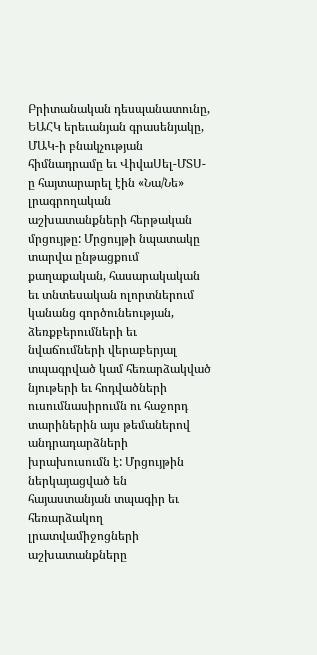Բրիտանական դեսպանատունը, ԵԱՀԿ երեւանյան գրասենյակը, ՄԱԿ-ի բնակչության հիմնադրամը եւ ՎիվաՍել-ՄՏՍ-ը հայտարարել էին «Նա/Նե» լրագրողական աշխատանքների հերթական մրցույթը: Մրցույթի նպատակը տարվա ընթացքում քաղաքական, հասարակական եւ տնտեսական ոլորտներում կանանց գործունեության, ձեռքբերումների եւ նվաճումների վերաբերյալ տպագրված կամ հեռարձակված նյութերի եւ հոդվածների ուսումնասիրումն ու հաջորդ տարիներին այս թեմաներով անդրադարձների խրախուսումն է: Մրցույթին ներկայացված են հայաստանյան տպագիր եւ հեռարձակող լրատվամիջոցների աշխատանքները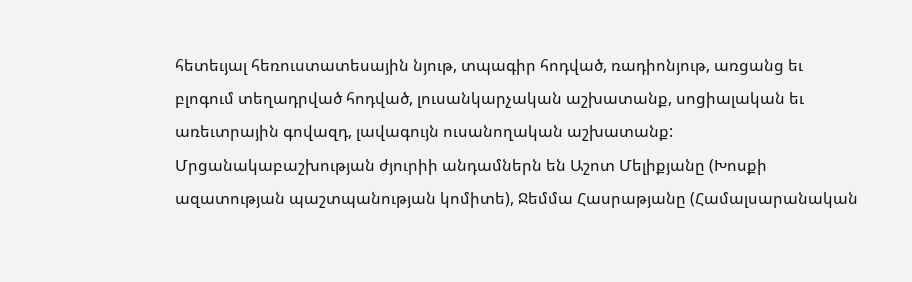հետեւյալ հեռուստատեսային նյութ, տպագիր հոդված, ռադիոնյութ, առցանց եւ բլոգում տեղադրված հոդված, լուսանկարչական աշխատանք, սոցիալական եւ առեւտրային գովազդ, լավագույն ուսանողական աշխատանք: Մրցանակաբաշխության ժյուրիի անդամներն են Աշոտ Մելիքյանը (Խոսքի ազատության պաշտպանության կոմիտե), Ջեմմա Հասրաթյանը (Համալսարանական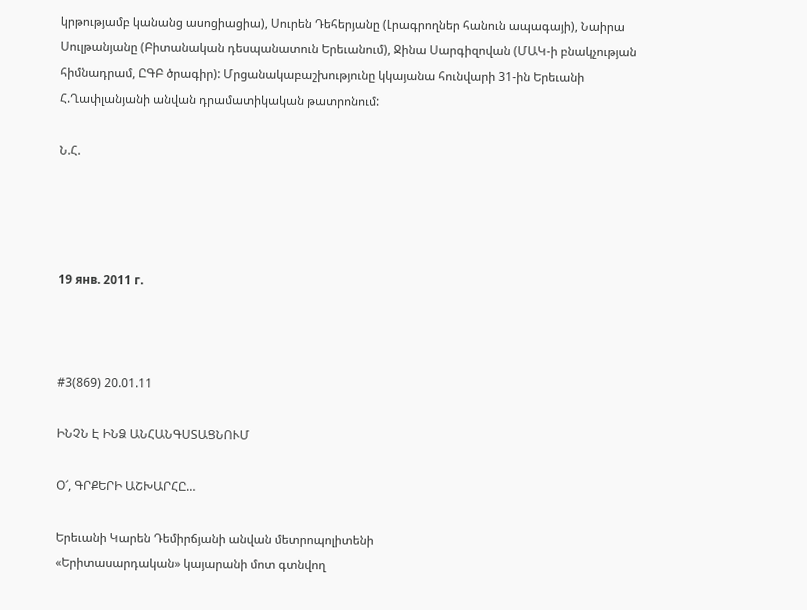կրթությամբ կանանց ասոցիացիա), Սուրեն Դեհերյանը (Լրագրողներ հանուն ապագայի), Նաիրա Սուլթանյանը (Բիտանական դեսպանատուն Երեւանում), Ջինա Սարգիզովան (ՄԱԿ-ի բնակչության հիմնադրամ, ԸԳԲ ծրագիր): Մրցանակաբաշխությունը կկայանա հունվարի 31-ին Երեւանի Հ.Ղափլանյանի անվան դրամատիկական թատրոնում:

Ն.Հ.




19 янв. 2011 г.



#3(869) 20.01.11

ԻՆՉՆ Է ԻՆՁ ԱՆՀԱՆԳՍՏԱՑՆՈՒՄ

Օ՜, ԳՐՔԵՐԻ ԱՇԽԱՐՀԸ…

Երեւանի Կարեն Դեմիրճյանի անվան մետրոպոլիտենի
«Երիտասարդական» կայարանի մոտ գտնվող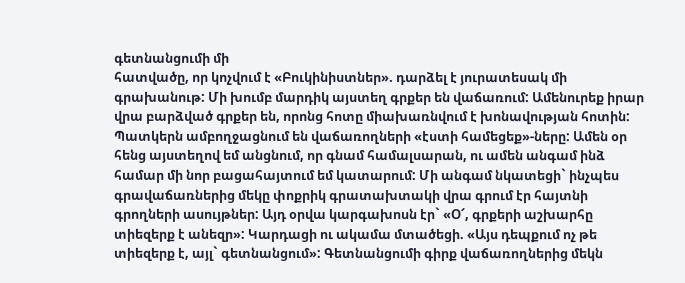գետնանցումի մի
հատվածը, որ կոչվում է «Բուկինիստներ». դարձել է յուրատեսակ մի գրախանութ: Մի խումբ մարդիկ այստեղ գրքեր են վաճառում: Ամենուրեք իրար վրա բարձված գրքեր են, որոնց հոտը միախառնվում է խոնավության հոտին: Պատկերն ամբողջացնում են վաճառողների «էստի համեցեք»-ները: Ամեն օր հենց այստեղով եմ անցնում, որ գնամ համալսարան, ու ամեն անգամ ինձ համար մի նոր բացահայտում եմ կատարում: Մի անգամ նկատեցի` ինչպես
գրավաճառներից մեկը փոքրիկ գրատախտակի վրա գրում էր հայտնի
գրողների ասույթներ: Այդ օրվա կարգախոսն էր` «Օ՜, գրքերի աշխարհը տիեզերք է անեզր»: Կարդացի ու ակամա մտածեցի. «Այս դեպքում ոչ թե տիեզերք է, այլ` գետնանցում»: Գետնանցումի գիրք վաճառողներից մեկն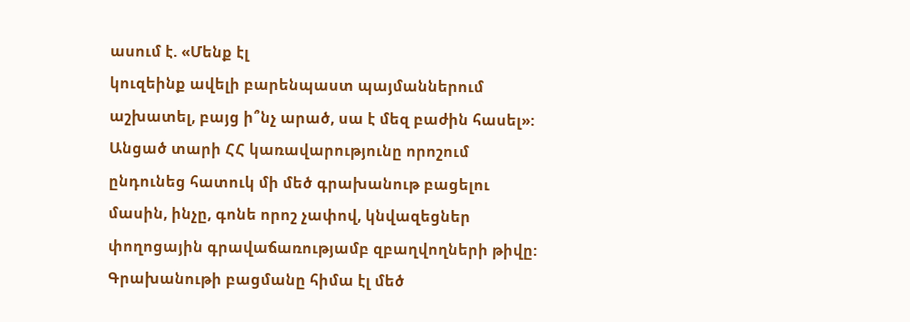ասում է. «Մենք էլ
կուզեինք ավելի բարենպաստ պայմաններում աշխատել, բայց ի՞նչ արած, սա է մեզ բաժին հասել»: Անցած տարի ՀՀ կառավարությունը որոշում ընդունեց հատուկ մի մեծ գրախանութ բացելու մասին, ինչը, գոնե որոշ չափով, կնվազեցներ փողոցային գրավաճառությամբ զբաղվողների թիվը: Գրախանութի բացմանը հիմա էլ մեծ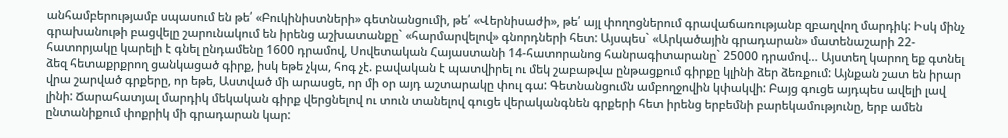անհամբերությամբ սպասում են թե՛ «Բուկինիստների» գետնանցումի, թե՛ «Վերնիսաժի», թե՛ այլ փողոցներում գրավաճառությանբ զբաղվող մարդիկ: Իսկ մինչ գրախանութի բացվելը շարունակում են իրենց աշխատանքը` «հարմարվելով» գնորդների հետ: Այսպես` «Արկածային գրադարան» մատենաշարի 22-հատորյակը կարելի է գնել ընդամենը 1600 դրամով, Սովետական Հայաստանի 14-հատորանոց հանրագիտարանը` 25000 դրամով… Այստեղ կարող եք գտնել ձեզ հետաքրքրող ցանկացած գիրք, իսկ եթե չկա, հոգ չէ. բավական է պատվիրել ու մեկ շաբաթվա ընթացքում գիրքը կլինի ձեր ձեռքում: Այնքան շատ են իրար վրա շարված գրքերը, որ եթե, Աստված մի արասցե, որ մի օր այդ աշտարակը փուլ գա: Գետնանցումն ամբողջովին կփակվի: Բայց գուցե այդպես ավելի լավ լինի: Ճարահատյալ մարդիկ մեկական գիրք վերցնելով ու տուն տանելով գուցե վերականգնեն գրքերի հետ իրենց երբեմնի բարեկամությունը, երբ ամեն ընտանիքում փոքրիկ մի գրադարան կար: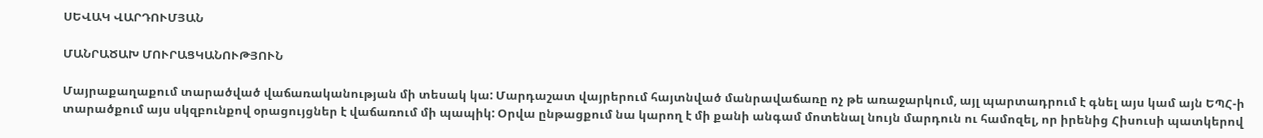ՍԵՎԱԿ ՎԱՐԴՈՒՄՅԱՆ

ՄԱՆՐԱԾԱԽ ՄՈՒՐԱՑԿԱՆՈՒԹՅՈՒՆ

Մայրաքաղաքում տարածված վաճառականության մի տեսակ կա: Մարդաշատ վայրերում հայտնված մանրավաճառը ոչ թե առաջարկում, այլ պարտադրում է գնել այս կամ այն ԵՊՀ-ի տարածքում այս սկզբունքով օրացույցներ է վաճառում մի պապիկ: Օրվա ընթացքում նա կարող է մի քանի անգամ մոտենալ նույն մարդուն ու համոզել, որ իրենից Հիսուսի պատկերով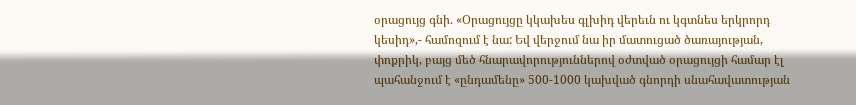օրացույց գնի. «Օրացույցը կկախես գլխիդ վերեւն ու կգտնես երկրորդ կեսիդ»,- համոզում է նա: Եվ վերջում նա իր մատուցած ծառայության, փոքրիկ, բայց մեծ հնարավորություններով օժտված օրացույցի համար էլ պահանջում է «ընդամենը» 500-1000 կախված գնորդի սնահավատության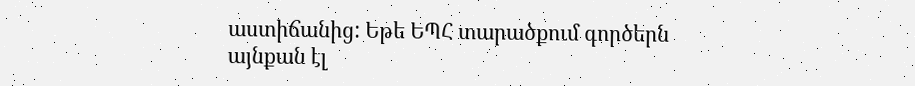աստիճանից: Եթե ԵՊՀ տարածքում գործերն այնքան էլ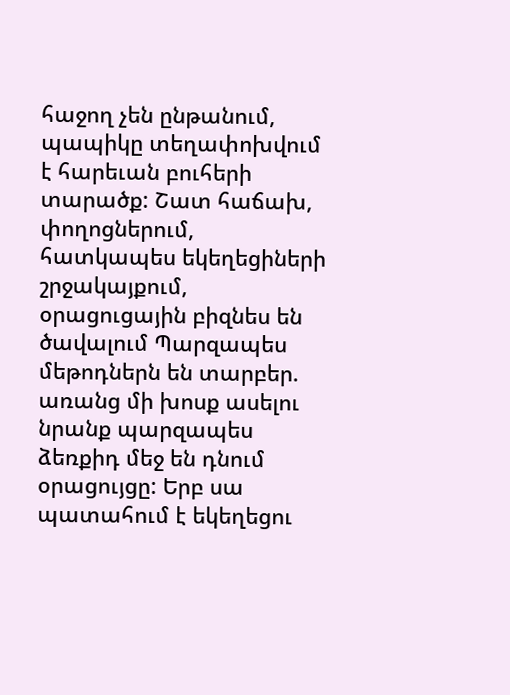հաջող չեն ընթանում, պապիկը տեղափոխվում է հարեւան բուհերի տարածք: Շատ հաճախ, փողոցներում, հատկապես եկեղեցիների շրջակայքում, օրացուցային բիզնես են ծավալում Պարզապես մեթոդներն են տարբեր. առանց մի խոսք ասելու նրանք պարզապես ձեռքիդ մեջ են դնում օրացույցը: Երբ սա պատահում է եկեղեցու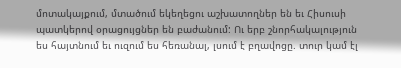մոտակայքում, մտածում եկեղեցու աշխատողներ են եւ Հիսուսի պատկերով օրացույցներ են բաժանում: Ու երբ շնորհակալություն ես հայտնում եւ ուզում ես հեռանալ, լսում է բղավոցը. տուր կամ էլ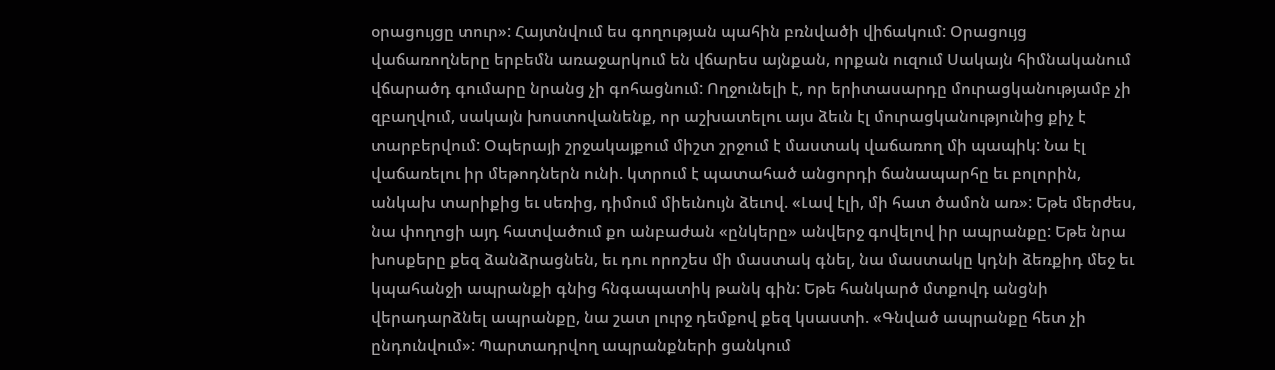օրացույցը տուր»: Հայտնվում ես գողության պահին բռնվածի վիճակում: Օրացույց վաճառողները երբեմն առաջարկում են վճարես այնքան, որքան ուզում Սակայն հիմնականում վճարածդ գումարը նրանց չի գոհացնում: Ողջունելի է, որ երիտասարդը մուրացկանությամբ չի զբաղվում, սակայն խոստովանենք, որ աշխատելու այս ձեւն էլ մուրացկանությունից քիչ է տարբերվում: Օպերայի շրջակայքում միշտ շրջում է մաստակ վաճառող մի պապիկ: Նա էլ վաճառելու իր մեթոդներն ունի. կտրում է պատահած անցորդի ճանապարհը եւ բոլորին, անկախ տարիքից եւ սեռից, դիմում միեւնույն ձեւով. «Լավ էլի, մի հատ ծամոն առ»: Եթե մերժես, նա փողոցի այդ հատվածում քո անբաժան «ընկերը» անվերջ գովելով իր ապրանքը: Եթե նրա խոսքերը քեզ ձանձրացնեն, եւ դու որոշես մի մաստակ գնել, նա մաստակը կդնի ձեռքիդ մեջ եւ կպահանջի ապրանքի գնից հնգապատիկ թանկ գին: Եթե հանկարծ մտքովդ անցնի վերադարձնել ապրանքը, նա շատ լուրջ դեմքով քեզ կսաստի. «Գնված ապրանքը հետ չի ընդունվում»: Պարտադրվող ապրանքների ցանկում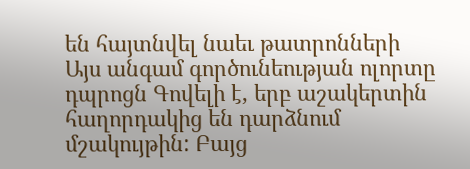են հայտնվել նաեւ թատրոնների Այս անգամ գործունեության ոլորտը դպրոցն Գովելի է, երբ աշակերտին հաղորդակից են դարձնում մշակույթին: Բայց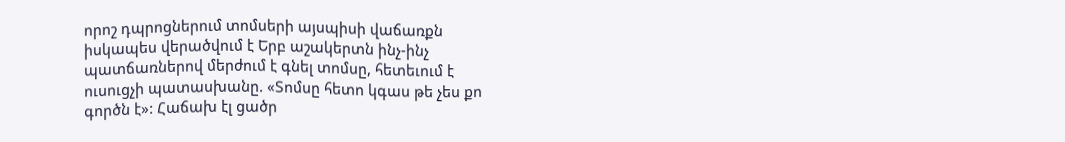որոշ դպրոցներում տոմսերի այսպիսի վաճառքն իսկապես վերածվում է Երբ աշակերտն ինչ-ինչ պատճառներով մերժում է գնել տոմսը, հետեւում է ուսուցչի պատասխանը. «Տոմսը հետո կգաս թե չես քո գործն է»: Հաճախ էլ ցածր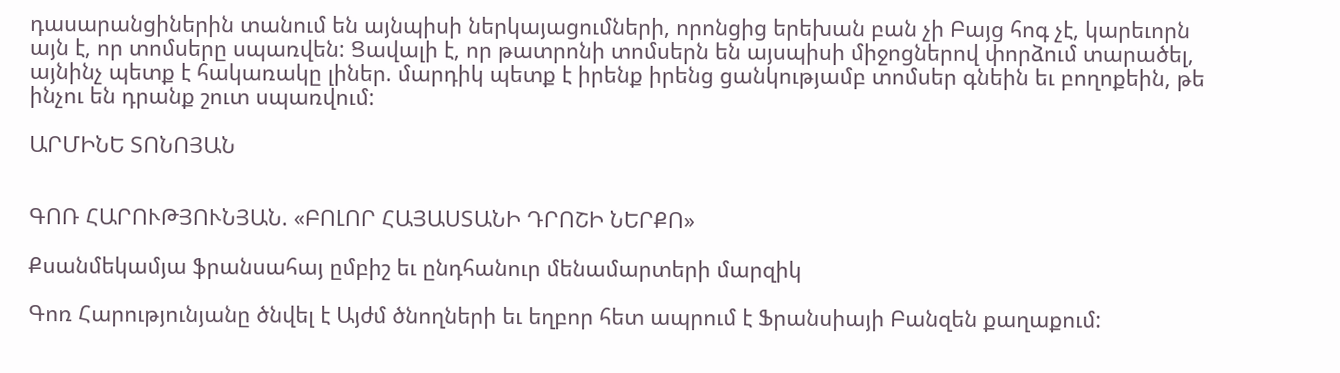դասարանցիներին տանում են այնպիսի ներկայացումների, որոնցից երեխան բան չի Բայց հոգ չէ, կարեւորն այն է, որ տոմսերը սպառվեն: Ցավալի է, որ թատրոնի տոմսերն են այսպիսի միջոցներով փորձում տարածել, այնինչ պետք է հակառակը լիներ. մարդիկ պետք է իրենք իրենց ցանկությամբ տոմսեր գնեին եւ բողոքեին, թե ինչու են դրանք շուտ սպառվում:

ԱՐՄԻՆԵ ՏՈՆՈՅԱՆ


ԳՈՌ ՀԱՐՈՒԹՅՈՒՆՅԱՆ. «ԲՈԼՈՐ ՀԱՅԱՍՏԱՆԻ ԴՐՈՇԻ ՆԵՐՔՈ»

Քսանմեկամյա ֆրանսահայ ըմբիշ եւ ընդհանուր մենամարտերի մարզիկ

Գոռ Հարությունյանը ծնվել է Այժմ ծնողների եւ եղբոր հետ ապրում է Ֆրանսիայի Բանզեն քաղաքում: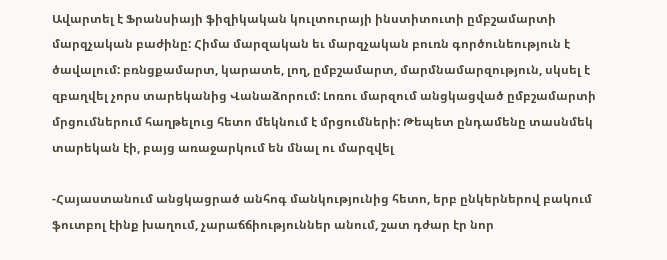Ավարտել է Ֆրանսիայի ֆիզիկական կուլտուրայի ինստիտուտի ըմբշամարտի մարզչական բաժինը: Հիմա մարզական եւ մարզչական բուռն գործունեություն է ծավալում: բռնցքամարտ, կարատե, լող, ըմբշամարտ, մարմնամարզություն, սկսել է զբաղվել չորս տարեկանից Վանաձորում: Լոռու մարզում անցկացված ըմբշամարտի մրցումներում հաղթելուց հետո մեկնում է մրցումների: Թեպետ ընդամենը տասնմեկ տարեկան էի, բայց առաջարկում են մնալ ու մարզվել

-Հայաստանում անցկացրած անհոգ մանկությունից հետո, երբ ընկերներով բակում ֆուտբոլ էինք խաղում, չարաճճիություններ անում, շատ դժար էր նոր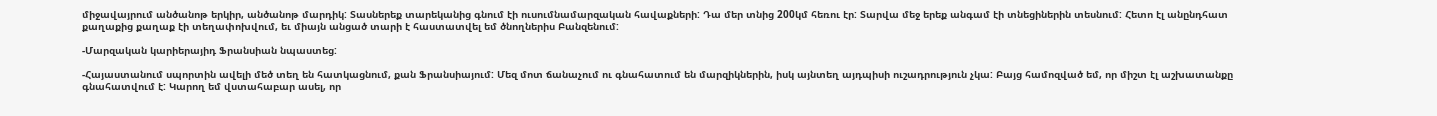միջավայրում անծանոթ երկիր, անծանոթ մարդիկ: Տասներեք տարեկանից գնում էի ուսումնամարզական հավաքների: Դա մեր տնից 200կմ հեռու էր: Տարվա մեջ երեք անգամ էի տնեցիներին տեսնում: Հետո էլ անընդհատ քաղաքից քաղաք էի տեղափոխվում, եւ միայն անցած տարի է հաստատվել եմ ծնողներիս Բանզենում:

-Մարզական կարիերայիդ Ֆրանսիան նպաստեց:

-Հայաստանում սպորտին ավելի մեծ տեղ են հատկացնում, քան Ֆրանսիայում: Մեզ մոտ ճանաչում ու գնահատում են մարզիկներին, իսկ այնտեղ այդպիսի ուշադրություն չկա: Բայց համոզված եմ, որ միշտ էլ աշխատանքը գնահատվում է: Կարող եմ վստահաբար ասել, որ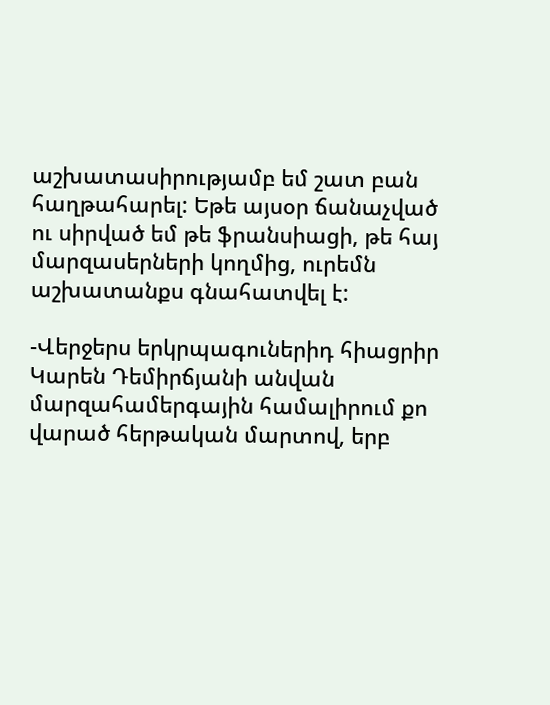աշխատասիրությամբ եմ շատ բան հաղթահարել: Եթե այսօր ճանաչված ու սիրված եմ թե ֆրանսիացի, թե հայ մարզասերների կողմից, ուրեմն աշխատանքս գնահատվել է:

-Վերջերս երկրպագուներիդ հիացրիր Կարեն Դեմիրճյանի անվան մարզահամերգային համալիրում քո վարած հերթական մարտով, երբ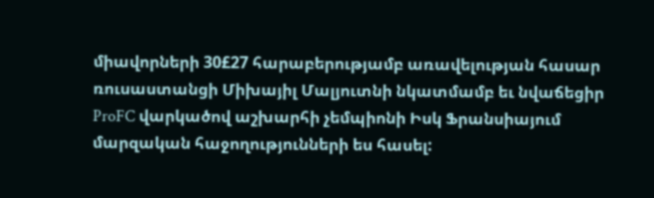միավորների 30£27 հարաբերությամբ առավելության հասար ռուսաստանցի Միխայիլ Մալյուտնի նկատմամբ եւ նվաճեցիր ProFC վարկածով աշխարհի չեմպիոնի Իսկ Ֆրանսիայում մարզական հաջողությունների ես հասել: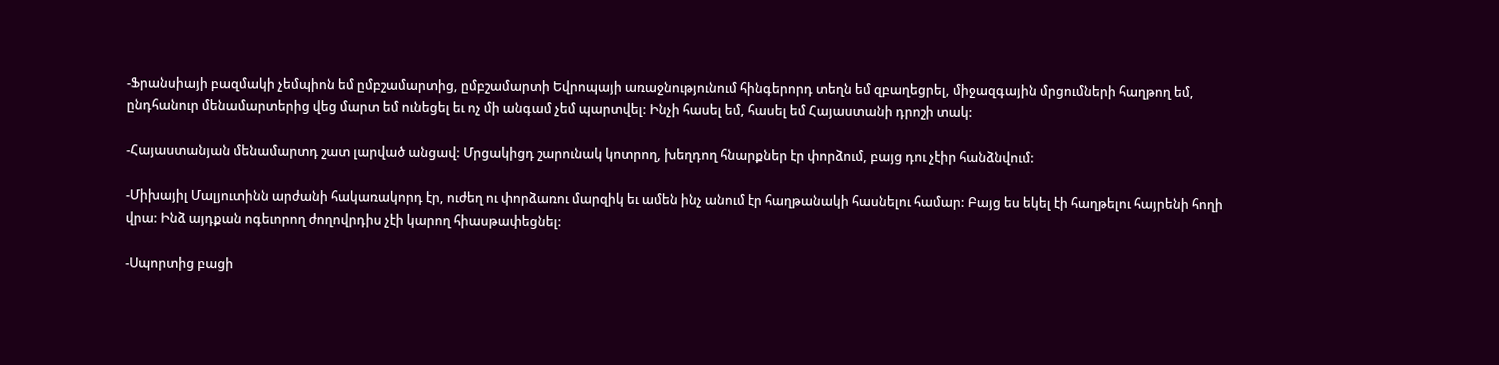-Ֆրանսիայի բազմակի չեմպիոն եմ ըմբշամարտից, ըմբշամարտի Եվրոպայի առաջնությունում հինգերորդ տեղն եմ զբաղեցրել, միջազգային մրցումների հաղթող եմ, ընդհանուր մենամարտերից վեց մարտ եմ ունեցել եւ ոչ մի անգամ չեմ պարտվել: Ինչի հասել եմ, հասել եմ Հայաստանի դրոշի տակ:

-Հայաստանյան մենամարտդ շատ լարված անցավ: Մրցակիցդ շարունակ կոտրող, խեղդող հնարքներ էր փորձում, բայց դու չէիր հանձնվում:

-Միխայիլ Մալյուտինն արժանի հակառակորդ էր, ուժեղ ու փորձառու մարզիկ եւ ամեն ինչ անում էր հաղթանակի հասնելու համար: Բայց ես եկել էի հաղթելու հայրենի հողի վրա: Ինձ այդքան ոգեւորող ժողովրդիս չէի կարող հիասթափեցնել:

-Սպորտից բացի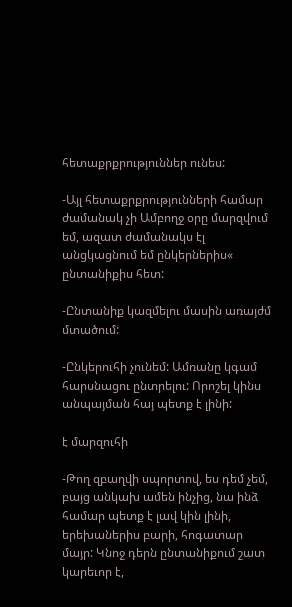հետաքրքրություններ ունես:

-Այլ հետաքրքրությունների համար ժամանակ չի Ամբողջ օրը մարզվում եմ, ազատ ժամանակս էլ անցկացնում եմ ընկերներիս« ընտանիքիս հետ:

-Ընտանիք կազմելու մասին առայժմ մտածում:

-Ընկերուհի չունեմ: Ամռանը կգամ հարսնացու ընտրելու: Որոշել կինս անպայման հայ պետք է լինի:

է մարզուհի

-Թող զբաղվի սպորտով, ես դեմ չեմ, բայց անկախ ամեն ինչից, նա ինձ համար պետք է լավ կին լինի, երեխաներիս բարի, հոգատար մայր: Կնոջ դերն ընտանիքում շատ կարեւոր է,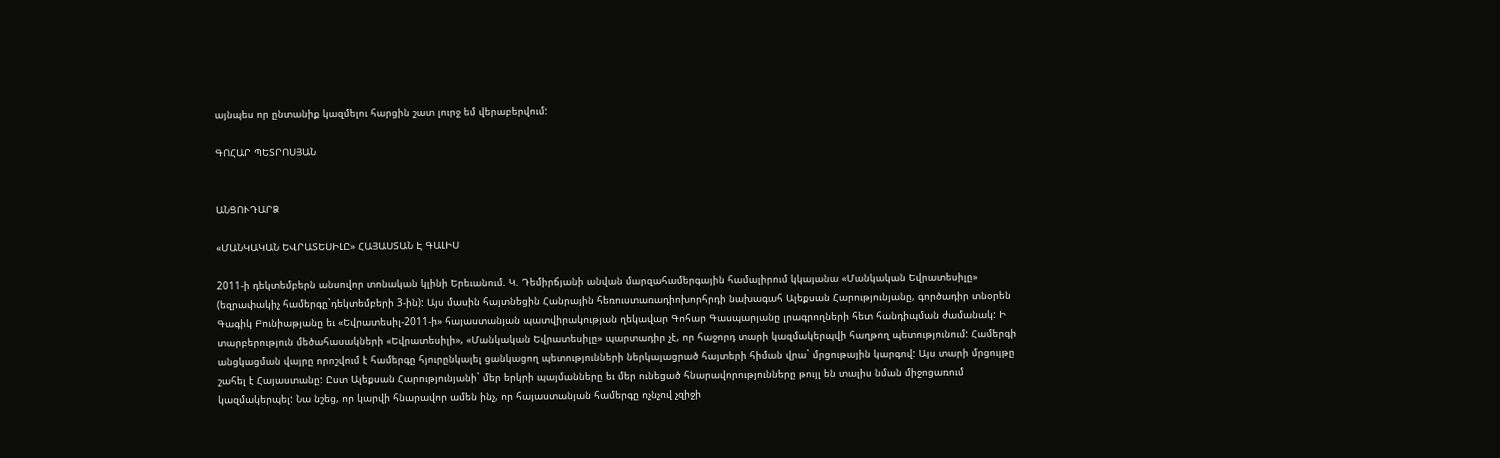այնպես որ ընտանիք կազմելու հարցին շատ լուրջ եմ վերաբերվում:

ԳՈՀԱՐ ՊԵՏՐՈՍՅԱՆ


ԱՆՑՈՒԴԱՐՁ

«ՄԱՆԿԱԿԱՆ ԵՎՐԱՏԵՍԻԼԸ» ՀԱՅԱՍՏԱՆ Է ԳԱԼԻՍ

2011-ի դեկտեմբերն անսովոր տոնական կլինի Երեւանում. Կ. Դեմիրճյանի անվան մարզահամերգային համալիրում կկայանա «Մանկական Եվրատեսիլը» (եզրափակիչ համերգը`դեկտեմբերի 3-ին): Այս մասին հայտնեցին Հանրային հեռուստառադիոխորհրդի նախագահ Ալեքսան Հարությունյանը, գործադիր տնօրեն Գագիկ Բունիաթյանը եւ «Եվրատեսիլ-2011-ի» հայաստանյան պատվիրակության ղեկավար Գոհար Գասպարյանը լրագրողների հետ հանդիպման ժամանակ: Ի տարբերություն մեծահասակների «Եվրատեսիլի», «Մանկական Եվրատեսիլը» պարտադիր չէ, որ հաջորդ տարի կազմակերպվի հաղթող պետությունում: Համերգի անցկացման վայրը որոշվում է համերգը հյուրընկալել ցանկացող պետությունների ներկայացրած հայտերի հիման վրա` մրցութային կարգով: Այս տարի մրցույթը շահել է Հայաստանը: Ըստ Ալեքսան Հարությունյանի` մեր երկրի պայմանները եւ մեր ունեցած հնարավորությունները թույլ են տալիս նման միջոցառում կազմակերպել: Նա նշեց, որ կարվի հնարավոր ամեն ինչ, որ հայաստանյան համերգը ոչնչով չզիջի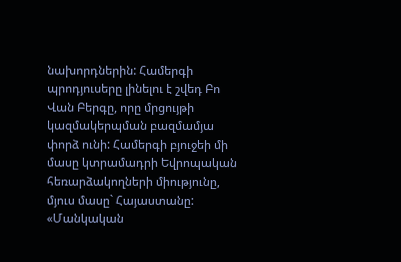նախորդներին: Համերգի պրոդյուսերը լինելու է շվեդ Բո Վան Բերգը, որը մրցույթի կազմակերպման բազմամյա փորձ ունի: Համերգի բյուջեի մի մասը կտրամադրի Եվրոպական հեռարձակողների միությունը, մյուս մասը` Հայաստանը: «Մանկական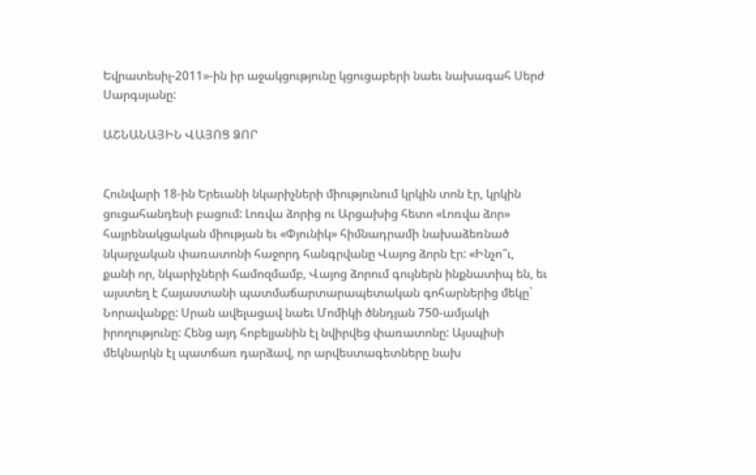Եվրատեսիլ-2011»-ին իր աջակցությունը կցուցաբերի նաեւ նախագահ Սերժ Սարգսյանը:

ԱՇՆԱՆԱՅԻՆ ՎԱՅՈՑ ՁՈՐ


Հունվարի 18-ին Երեւանի նկարիչների միությունում կրկին տոն էր, կրկին ցուցահանդեսի բացում: Լոռվա ձորից ու Արցախից հետո «Լոռվա ձոր» հայրենակցական միության եւ «Փյունիկ» հիմնադրամի նախաձեռնած նկարչական փառատոնի հաջորդ հանգրվանը Վայոց ձորն էր: «Ինչո՞ւ, քանի որ, նկարիչների համոզմամբ, Վայոց ձորում գույներն ինքնատիպ են, եւ այստեղ է Հայաստանի պատմաճարտարապետական գոհարներից մեկը` Նորավանքը: Սրան ավելացավ նաեւ Մոմիկի ծննդյան 750-ամյակի իրողությունը: Հենց այդ հոբելյանին էլ նվիրվեց փառատոնը: Այսպիսի մեկնարկն էլ պատճառ դարձավ, որ արվեստագետները նախ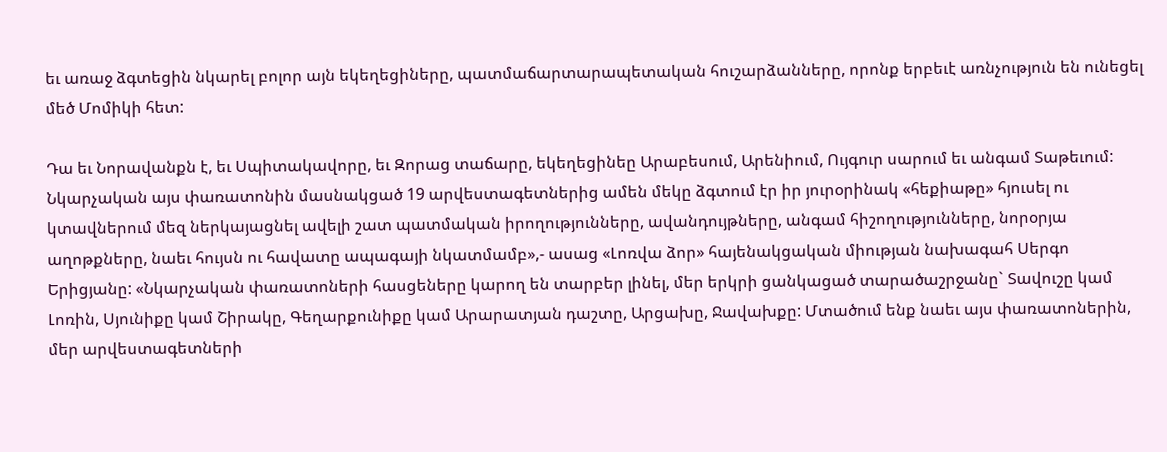եւ առաջ ձգտեցին նկարել բոլոր այն եկեղեցիները, պատմաճարտարապետական հուշարձանները, որոնք երբեւէ առնչություն են ունեցել մեծ Մոմիկի հետ:

Դա եւ Նորավանքն է, եւ Սպիտակավորը, եւ Զորաց տաճարը, եկեղեցինեը Արաբեսում, Արենիում, Ույգուր սարում եւ անգամ Տաթեւում: Նկարչական այս փառատոնին մասնակցած 19 արվեստագետներից ամեն մեկը ձգտում էր իր յուրօրինակ «հեքիաթը» հյուսել ու կտավներում մեզ ներկայացնել ավելի շատ պատմական իրողությունները, ավանդույթները, անգամ հիշողությունները, նորօրյա աղոթքները, նաեւ հույսն ու հավատը ապագայի նկատմամբ»,- ասաց «Լոռվա ձոր» հայենակցական միության նախագահ Սերգո Երիցյանը: «Նկարչական փառատոների հասցեները կարող են տարբեր լինել, մեր երկրի ցանկացած տարածաշրջանը` Տավուշը կամ Լոռին, Սյունիքը կամ Շիրակը, Գեղարքունիքը կամ Արարատյան դաշտը, Արցախը, Ջավախքը: Մտածում ենք նաեւ այս փառատոներին, մեր արվեստագետների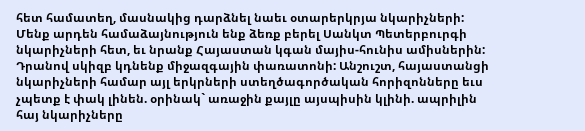հետ համատեղ, մասնակից դարձնել նաեւ օտարերկրյա նկարիչների: Մենք արդեն համաձայնություն ենք ձեռք բերել Սանկտ Պետերբուրգի նկարիչների հետ, եւ նրանք Հայաստան կգան մայիս-հունիս ամիսներին: Դրանով սկիզբ կդնենք միջազգային փառատոնի: Անշուշտ, հայաստանցի նկարիչների համար այլ երկրների ստեղծագործական հորիզոնները եւս չպետք է փակ լինեն. օրինակ` առաջին քայլը այսպիսին կլինի. ապրիլին հայ նկարիչները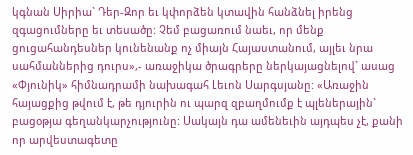կգնան Սիրիա` Դեր-Զոր եւ կփորձեն կտավին հանձնել իրենց զգացումները եւ տեսածը: Չեմ բացառում նաեւ, որ մենք ցուցահանդեսներ կունենանք ոչ միայն Հայաստանում, այլեւ նրա սահմաններից դուրս»,- առաջիկա ծրագրերը ներկայացնելով` ասաց «Փյունիկ» հիմնադրամի նախագահ Լեւոն Սարգսյանը: «Առաջին հայացքից թվում է, թե դյուրին ու պարզ զբաղմումք է պլեներային` բացօթյա գեղանկարչությունը: Սակայն դա ամենեւին այդպես չէ, քանի որ արվեստագետը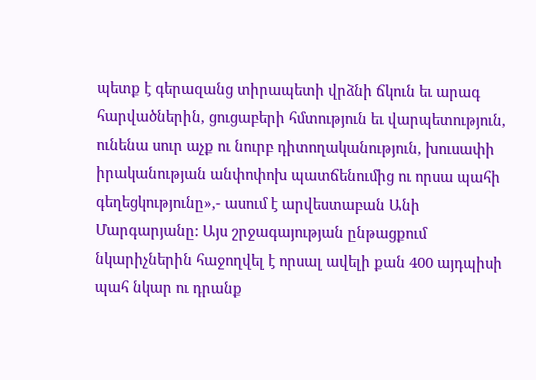պետք է գերազանց տիրապետի վրձնի ճկուն եւ արագ հարվածներին, ցուցաբերի հմտություն եւ վարպետություն, ունենա սուր աչք ու նուրբ դիտողականություն, խուսափի իրականության անփոփոխ պատճենումից ու որսա պահի գեղեցկությունը»,- ասում է արվեստաբան Անի Մարգարյանը: Այս շրջագայության ընթացքում նկարիչներին հաջողվել է որսալ ավելի քան 400 այդպիսի պահ նկար ու դրանք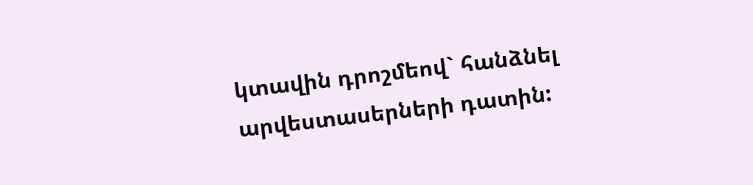կտավին դրոշմեով` հանձնել արվեստասերների դատին: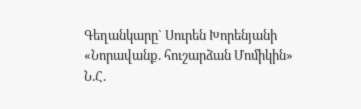Գեղանկարը` Սուրեն Խորենյանի
«Նորավանք. հուշարձան Մոմիկին»
Ն.Հ.